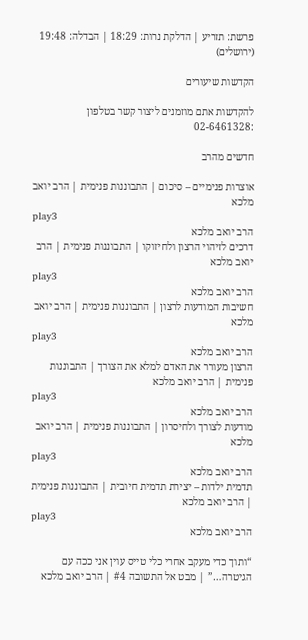פרשת: תזריע | הדלקת נרות: 18:29 | הבדלה: 19:48 (ירושלים)

הקדשות שיעורים

להקדשות אתם מוזמנים ליצור קשר בטלפון :02-6461328

חדשים מהרב

אוצרות פנימיים – סיכום | התבוננות פנימית | הרב יואב מלכא
play3
הרב יואב מלכא
דרכים לזיהוי הרצון ולחיזוקו | התבוננות פנימית | הרב יואב מלכא
play3
הרב יואב מלכא
חשיבות המודעות לרצון | התבוננות פנימית | הרב יואב מלכא
play3
הרב יואב מלכא
הרצון מעורר את האדם למלא את הצורך | התבוננות פנימית | הרב יואב מלכא
play3
הרב יואב מלכא
מודעות לצורך ולחיסרון | התבוננות פנימית | הרב יואב מלכא
play3
הרב יואב מלכא
תדמית ילדות – יצירת תדמית חיובית | התבוננות פנימית | הרב יואב מלכא
play3
הרב יואב מלכא

“ותוך כדי מעקב אחרי כלי טייס עוין אני ככה עם הגיטרה…” | מבט אל התשובה #4 | הרב יואב מלכא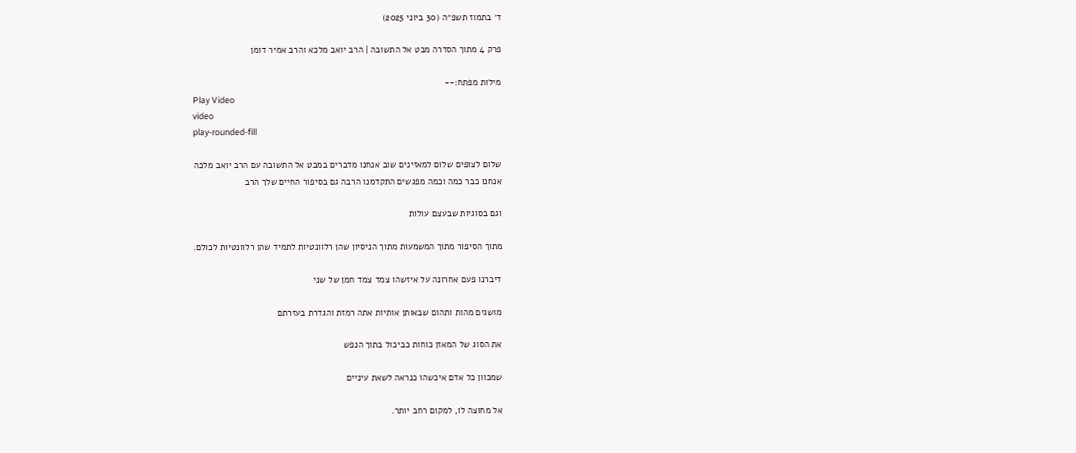ד׳ בתמוז תשפ״ה (30 ביוני 2025)

פרק 4 מתוך הסדרה מבט אל התשובה | הרב יואב מלכא והרב אמיר דומן

מילות מפתח:--
Play Video
video
play-rounded-fill

שלום לצופים שלום למאזינים שוב אנחנו מדברים במבט אל התשובה עם הרב יואב מלכה
אנחנו כבר כמה וכמה מפגשים התקדמנו הרבה גם בסיפור החיים שלך הרב

וגם בסוגיות שבעצם עולות

מתוך הסיפור מתוך המשמעות מתוך הניסיון שהן רלוונטיות לתמיד שהן רלוונטיות לכולם.

דיברנו פעם אחרונה על איזשהו צמד צמד חמן של שני

מושגים מהות ותהום שבאותן אותיות אתה רמזת והגדרת בעזרתם

את הסוג של המאזן כוחות כביכול בתוך הנפש

שמכוון כל אדם איכשהו כנראה לשאת עיניים

אל מחוצה לו, למקום רחב יותר.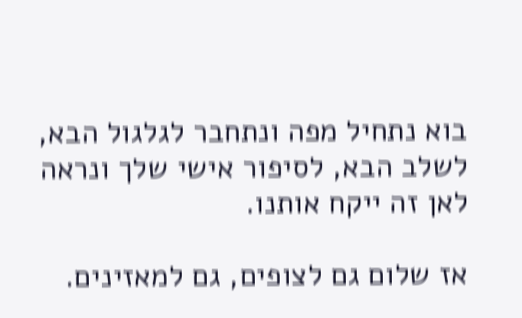בוא נתחיל מפה ונתחבר לגלגול הבא, לשלב הבא, לסיפור אישי שלך ונראה לאן זה ייקח אותנו.

אז שלום גם לצופים, גם למאזינים.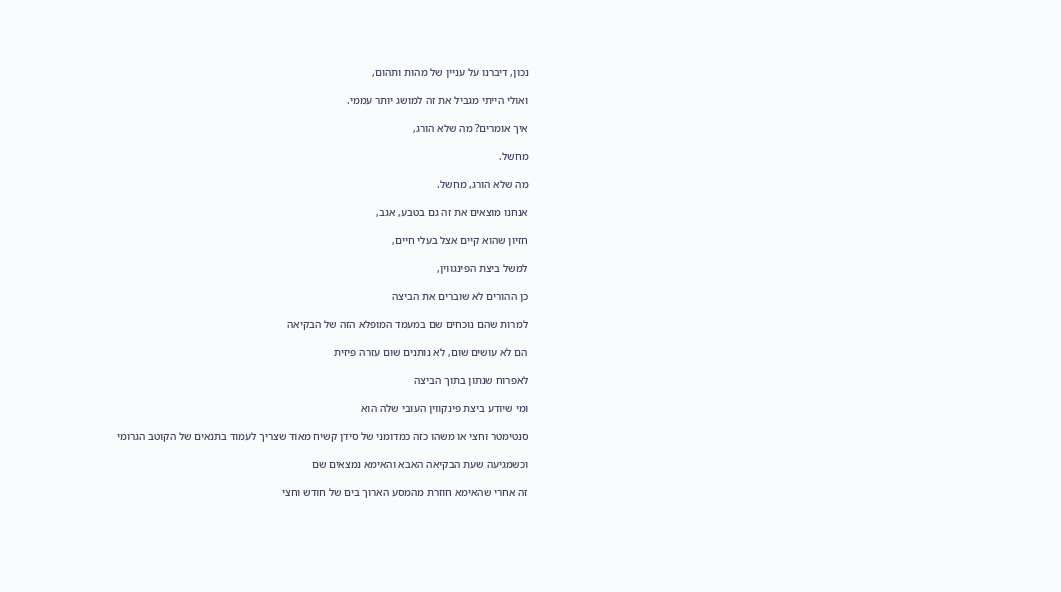נכון, דיברנו על עניין של מהות ותהום,

ואולי הייתי מגביל את זה למושג יותר עממי.

איך אומרים? מה שלא הורג,

מחשל.

מה שלא הורג, מחשל.

אנחנו מוצאים את זה גם בטבע, אגב,

חזיון שהוא קיים אצל בעלי חיים,

למשל ביצת הפינגווין,

כן ההורים לא שוברים את הביצה

למרות שהם נוכחים שם במעמד המופלא הזה של הבקיאה

הם לא עושים שום, לא נותנים שום עזרה פיזית

לאפרוח שנתון בתוך הביצה

ומי שיודע ביצת פינקווין העובי שלה הוא

סנטימטר וחצי או משהו כזה כמדומני של סידן קשיח מאוד שצריך לעמוד בתנאים של הקוטב הגרומי

וכשמגיעה שעת הבקיאה האבא והאימא נמצאים שם

זה אחרי שהאימא חוזרת מהמסע הארוך בים של חודש וחצי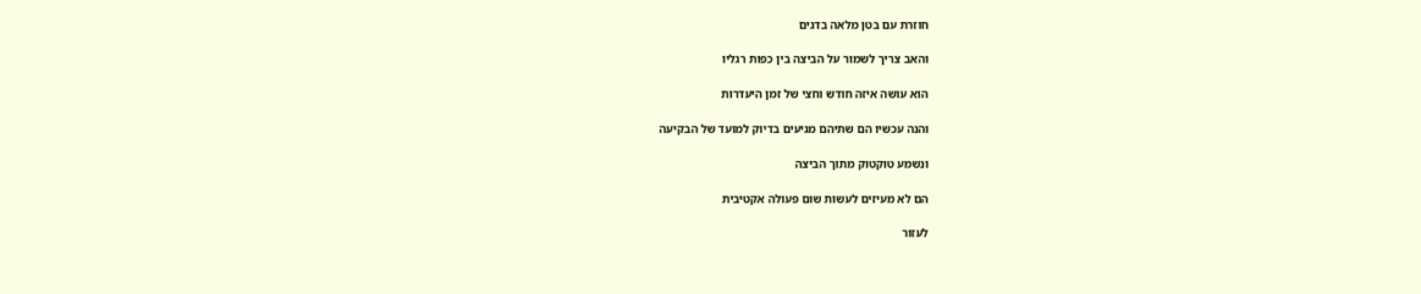חוזרת עם בטן מלאה בדגים

והאב צריך לשמור על הביצה בין כפות רגליו

הוא עושה איזה חודש וחצי של זמן היעדרות

והנה עכשיו הם שתיהם מגיעים בדיוק למועד של הבקיעה

ונשמע טוקטוק מתוך הביצה

הם לא מעיזים לעשות שום פעולה אקטיבית

לעזור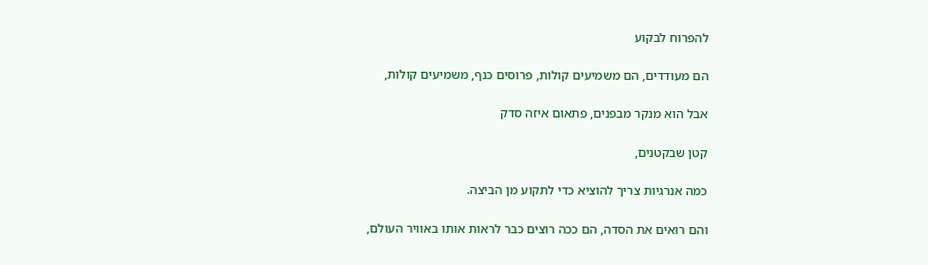להפרוח לבקוע

הם מעודדים, הם משמיעים קולות, פרוסים כנף, משמיעים קולות,

אבל הוא מנקר מבפנים, פתאום איזה סדק

קטן שבקטנים,

כמה אנרגיות צריך להוציא כדי לתקוע מן הביצה.

והם רואים את הסדה, הם ככה רוצים כבר לראות אותו באוויר העולם,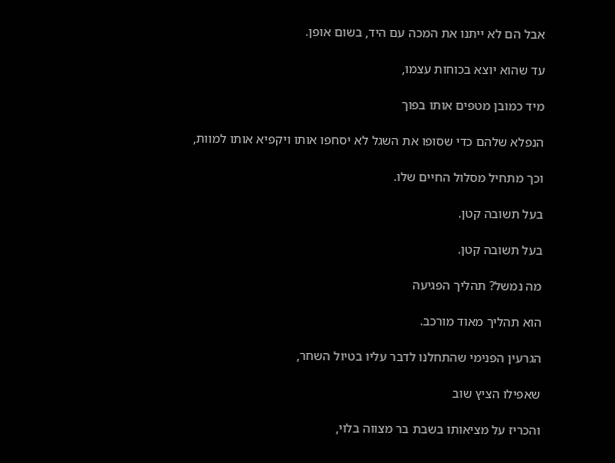אבל הם לא ייתנו את המכה עם היד, בשום אופן.

עד שהוא יוצא בכוחות עצמו,

מיד כמובן מטפים אותו בפוך

הנפלא שלהם כדי שסופו את השגל לא יסחפו אותו ויקפיא אותו למוות,

וכך מתחיל מסלול החיים שלו.

בעל תשובה קטן.

בעל תשובה קטן.

מה נמשל? תהליך הפגיעה

הוא תהליך מאוד מורכב.

הגרעין הפנימי שהתחלנו לדבר עליו בטיול השחר,

שאפילו הציץ שוב

והכריז על מציאותו בשבת בר מצווה בלוי,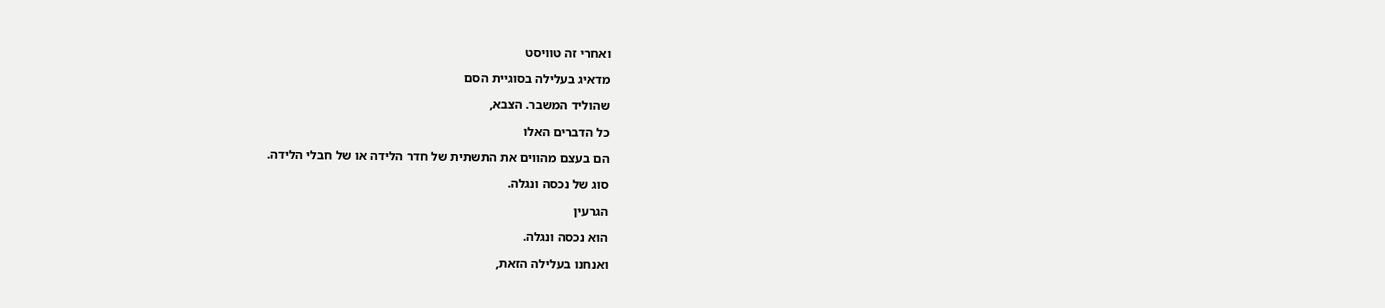ואחרי זה טוויסט

מדאיג בעלילה בסוגיית הסם

שהוליד המשבר. הצבא,

כל הדברים האלו

הם בעצם מהווים את התשתית של חדר הלידה או של חבלי הלידה.

סוג של נכסה ונגלה.

הגרעין

הוא נכסה ונגלה.

ואנחנו בעלילה הזאת,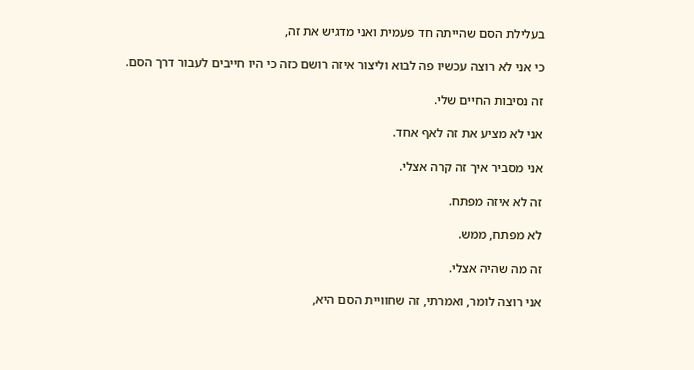בעלילת הסם שהייתה חד פעמית ואני מדגיש את זה,

כי אני לא רוצה עכשיו פה לבוא וליצור איזה רושם כזה כי היו חייבים לעבור דרך הסם.

זה נסיבות החיים שלי.

אני לא מציע את זה לאף אחד.

אני מסביר איך זה קרה אצלי.

זה לא איזה מפתח.

לא מפתח, ממש.

זה מה שהיה אצלי.

אני רוצה לומר, ואמרתי, זה שחוויית הסם היא,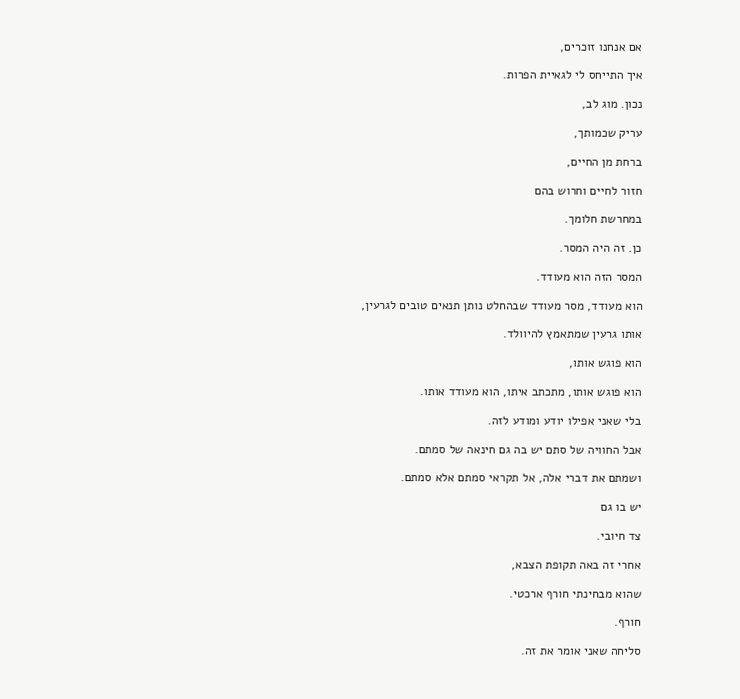אם אנחנו זוכרים,

איך התייחס לי לגאיית הפרות.

נכון. מוג לב,

עריק שכמותך,

ברחת מן החיים,

חזור לחיים וחרוש בהם

במחרשת חלומך.

כן. זה היה המסר.

המסר הזה הוא מעודד.

הוא מעודד, מסר מעודד שבהחלט נותן תנאים טובים לגרעין,

אותו גרעין שמתאמץ להיוולד.

הוא פוגש אותו,

הוא פוגש אותו, מתכתב איתו, הוא מעודד אותו.

בלי שאני אפילו יודע ומודע לזה.

אבל החוויה של סתם יש בה גם חינאה של סמתם.

ושמתם את דברי אלה, אל תקראי סמתם אלא סמתם.

יש בו גם

צד חיובי.

אחרי זה באה תקופת הצבא,

שהוא מבחינתי חורף ארכטי.

חורף.

סליחה שאני אומר את זה.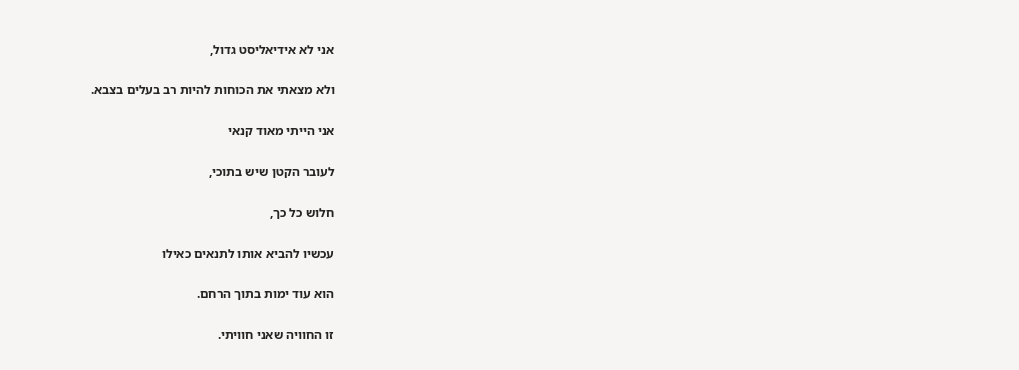אני לא אידיאליסט גדול,

ולא מצאתי את הכוחות להיות רב בעלים בצבא.

אני הייתי מאוד קנאי

לעובר הקטן שיש בתוכי,

חלוש כל כך,

עכשיו להביא אותו לתנאים כאילו

הוא עוד ימות בתוך הרחם.

זו החוויה שאני חוויתי.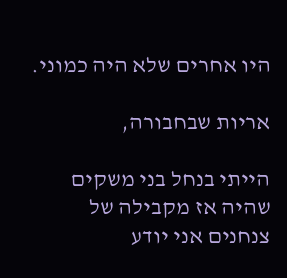היו אחרים שלא היה כמוני.

אריות שבחבורה,

הייתי בנחל בני משקים שהיה אז מקבילה של צנחנים אני יודע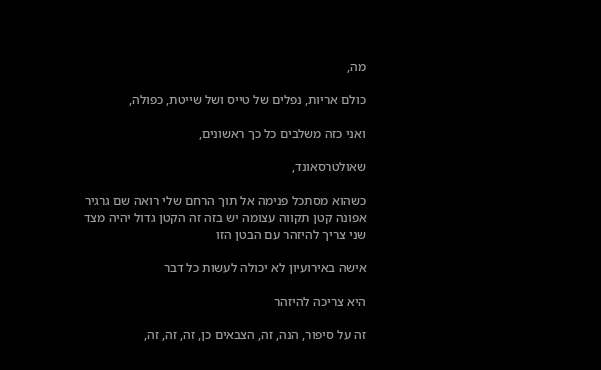מה,

כולם אריות, נפלים של טייס ושל שייטת, כפולה,

ואני כזה משלבים כל כך ראשונים,

שאולטרסאונד,

כשהוא מסתכל פנימה אל תוך הרחם שלי רואה שם גרגיר אפונה קטן תקווה עצומה יש בזה זה הקטן גדול יהיה מצד שני צריך להיזהר עם הבטן הזו

אישה באירועיון לא יכולה לעשות כל דבר

היא צריכה להיזהר

זה על סיפור, הנה, זה, הצבאים כן, זה, זה, זה,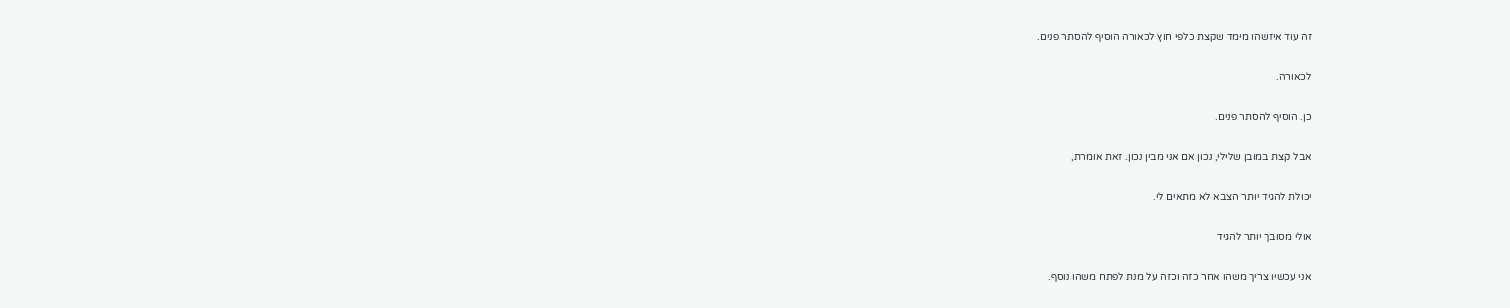זה עוד איזשהו מימד שקצת כלפי חוץ לכאורה הוסיף להסתר פנים.

לכאורה.

כן. הוסיף להסתר פנים.

אבל קצת במובן שלילי, נכון אם אני מבין נכון. זאת אומרת,

יכולת להגיד יותר הצבא לא מתאים לי.

אולי מסובך יותר להגיד

אני עכשיו צריך משהו אחר כזה וכזה על מנת לפתח משהו נוסף.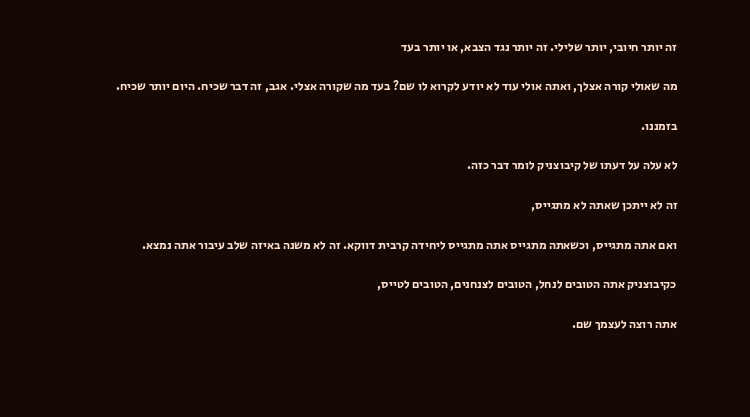זה יותר חיובי, יותר שלילי. זה יותר נגד הצבא, או יותר בעד

מה שאולי קורה אצלך, ואתה אולי עוד לא יודע לקרוא לו שם? בעד מה שקורה אצלי. אגב, זה דבר שכיח. היום יותר שכיח.

בזמננו.

לא עלה על דעתו של קיבוצניק לומר דבר כזה.

זה לא ייתכן שאתה לא מתגייס,

ואם אתה מתגייס, וכשאתה מתגייס אתה מתגייס ליחידה קרבית דווקא. זה לא משנה באיזה שלב עיבור אתה נמצא.

כקיבוצניק אתה הטובים לנחל, הטובים לצנחנים, הטובים לטייס,

אתה רוצה לעצמך שם.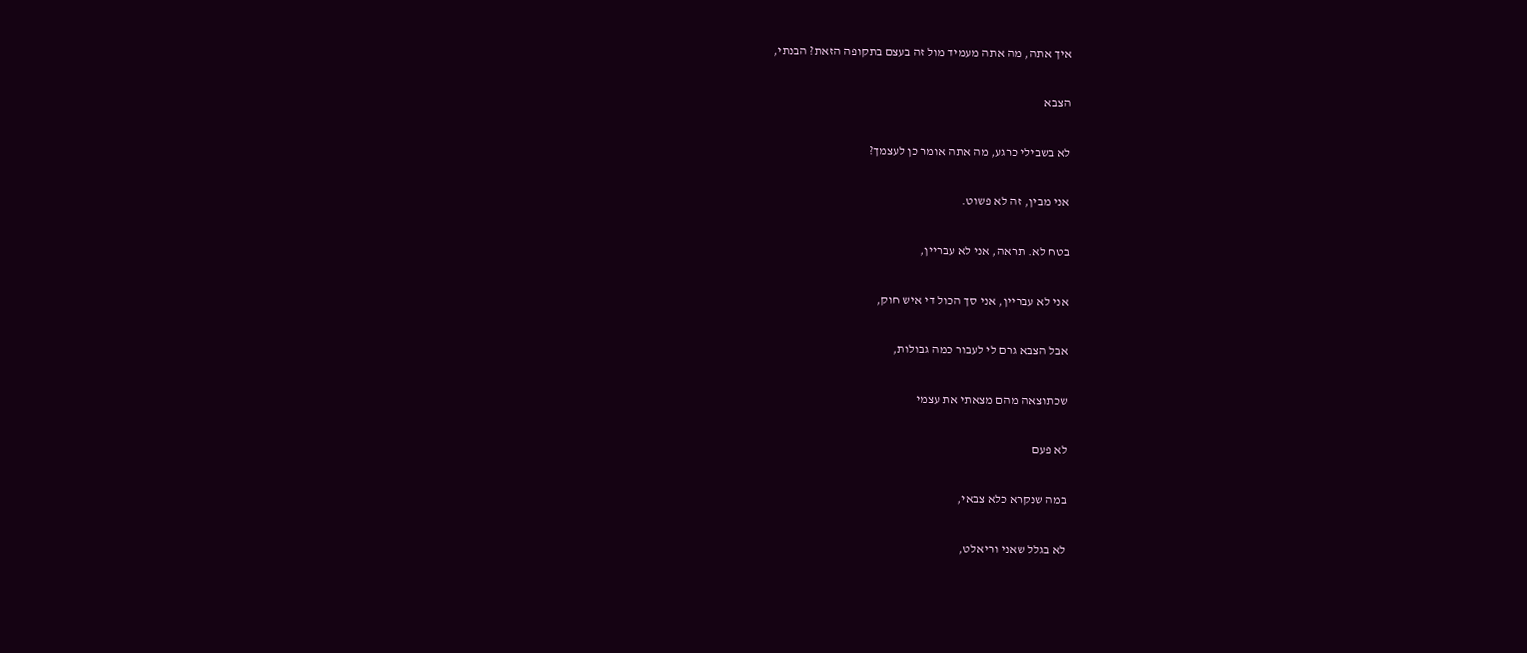איך אתה, מה אתה מעמיד מול זה בעצם בתקופה הזאת? הבנתי,

הצבא

לא בשבילי כרגע, מה אתה אומר כן לעצמך?

אני מבין, זה לא פשוט.

בטח לא. תראה, אני לא עבריין,

אני לא עבריין, אני סך הכול די איש חוק,

אבל הצבא גרם לי לעבור כמה גבולות,

שכתוצאה מהם מצאתי את עצמי

לא פעם

במה שנקרא כלא צבאי,

לא בגלל שאני וריאלט,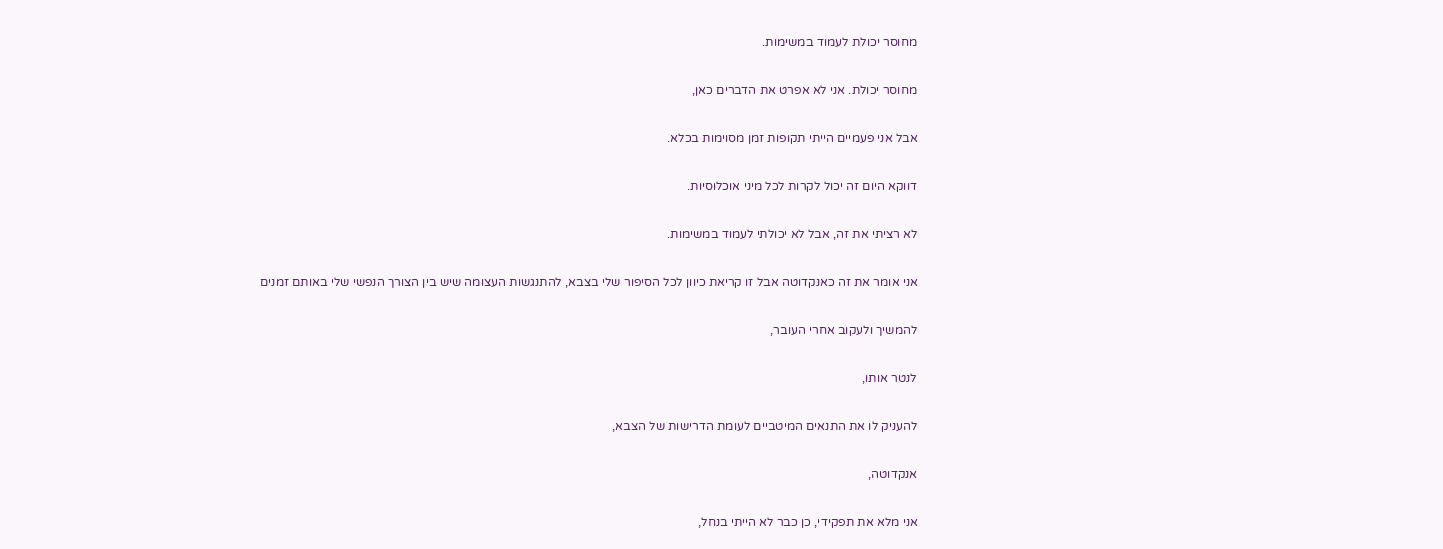מחוסר יכולת לעמוד במשימות.

מחוסר יכולת. אני לא אפרט את הדברים כאן,

אבל אני פעמיים הייתי תקופות זמן מסוימות בכלא.

דווקא היום זה יכול לקרות לכל מיני אוכלוסיות.

לא רציתי את זה, אבל לא יכולתי לעמוד במשימות.

אני אומר את זה כאנקדוטה אבל זו קריאת כיוון לכל הסיפור שלי בצבא, להתנגשות העצומה שיש בין הצורך הנפשי שלי באותם זמנים

להמשיך ולעקוב אחרי העובר,

לנטר אותו,

להעניק לו את התנאים המיטביים לעומת הדרישות של הצבא,

אנקדוטה,

אני מלא את תפקידי, כן כבר לא הייתי בנחל,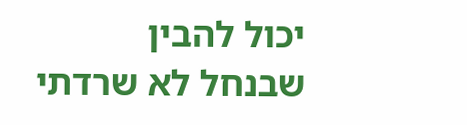יכול להבין שבנחל לא שרדתי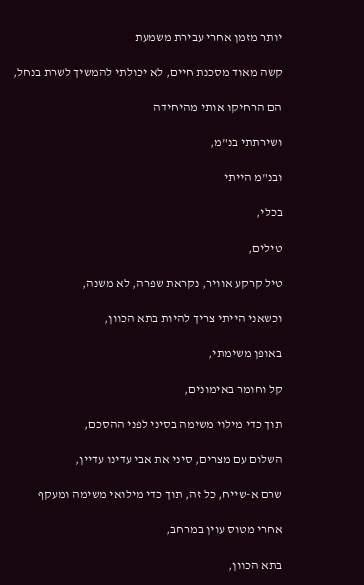יותר מזמן אחרי עבירת משמעת

קשה מאוד מסכנת חיים, לא יכולתי להמשיך לשרת בנחל,

הם הרחיקו אותי מהיחידה

ושירתתי בנ"מ,

ובנ"מ הייתי

בכלי,

טילים,

טיל קרקע אוויר, נקראת שפרה, לא משנה,

וכשאני הייתי צריך להיות בתא הכוון,

באופן משימתי,

קל וחומר באימונים,

תוך כדי מילוי משימה בסיני לפני ההסכם,

השלום עם מצרים, סיני את אבי עדינו עדיין,

שרם א-שייח, כל זה, תוך כדי מילואי משימה ומעקף

אחרי מטוס עוין במרחב,

בתא הכוון,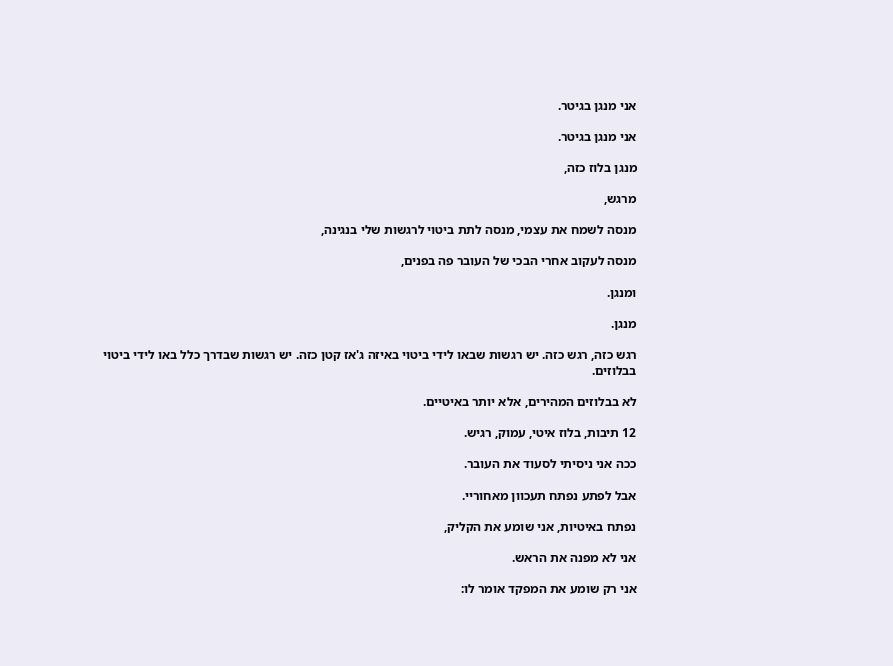אני מנגן בגיטר.

אני מנגן בגיטר.

מנגן בלוז כזה,

מרגש,

מנסה לשמח את עצמי, מנסה לתת ביטוי לרגשות שלי בנגינה,

מנסה לעקוב אחרי הבכי של העובר פה בפנים,

ומנגן.

מנגן.

רגש כזה, רגש כזה. יש רגשות שבאו לידי ביטוי באיזה ג'אז קטן כזה. יש רגשות שבדרך כלל באו לידי ביטוי בבלוזים.

לא בבלוזים המהירים, אלא יותר באיטיים.

12 תיבות, בלוז איטי, עמוק, רגיש.

ככה אני ניסיתי לסעוד את העובר.

אבל לפתע נפתח תעכוון מאחוריי.

נפתח באיטיות, אני שומע את הקליק,

אני לא מפנה את הראש.

אני רק שומע את המפקד אומר לו: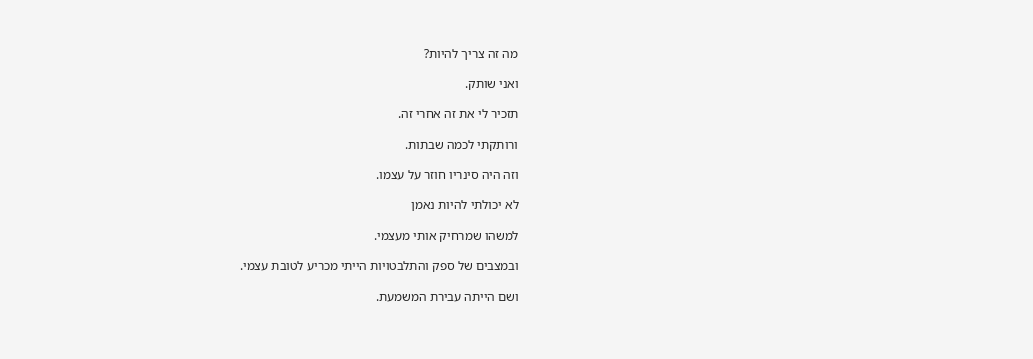מה זה צריך להיות?

ואני שותק.

תזכיר לי את זה אחרי זה.

ורותקתי לכמה שבתות.

וזה היה סינריו חוזר על עצמו.

לא יכולתי להיות נאמן

למשהו שמרחיק אותי מעצמי.

ובמצבים של ספק והתלבטויות הייתי מכריע לטובת עצמי.

ושם הייתה עבירת המשמעת.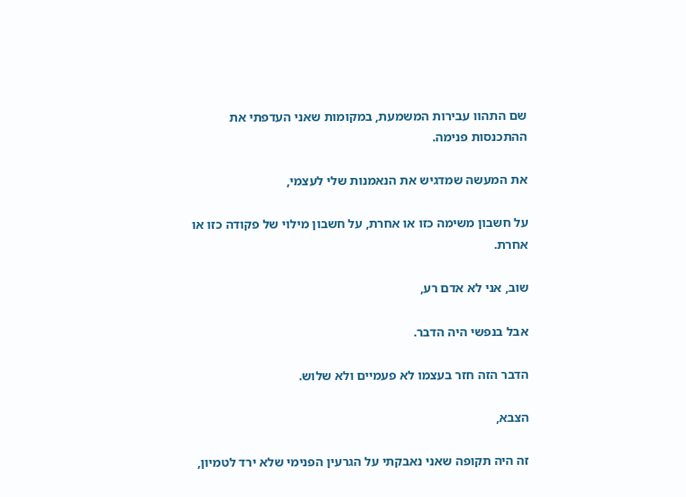שם התהוו עבירות המשמעת, במקומות שאני העדפתי את ההתכנסות פנימה.

את המעשה שמדגיש את הנאמנות שלי לעצמי,

על חשבון משימה כזו או אחרת, על חשבון מילוי של פקודה כזו או אחרת.

שוב, אני לא אדם רע,

אבל בנפשי היה הדבר.

הדבר הזה חזר בעצמו לא פעמיים ולא שלוש.

הצבא,

זה היה תקופה שאני נאבקתי על הגרעין הפנימי שלא ירד לטמיון,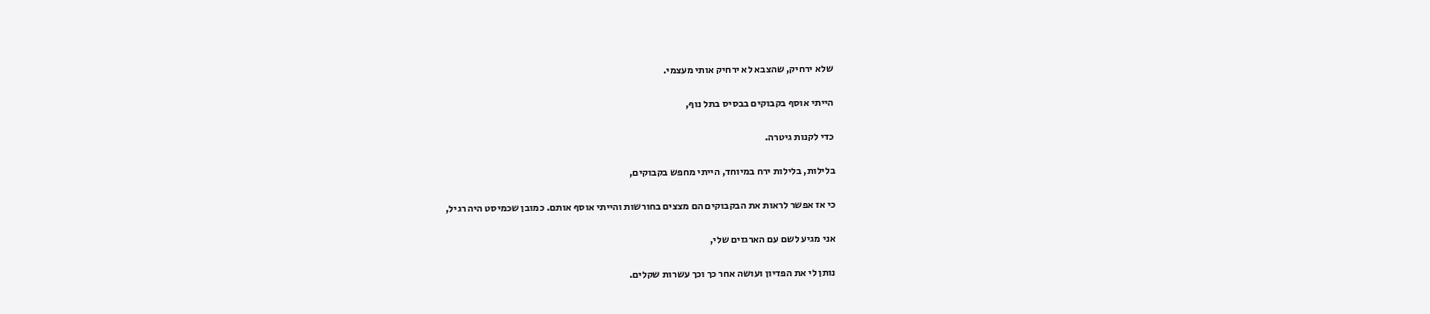שלא ירחיק, שהצבא לא ירחיק אותי מעצמי.

הייתי אוסף בקבוקים בבסיס בתל נוף,

כדי לקנות גיטרה.

בלילות, בלילות ירח במיוחד, הייתי מחפש בקבוקים,

כי אז אפשר לראות את הבקבוקים הם מצצים בחורשות והייתי אוסף אותם. כמובן שכמיסט היה רגיל,

אני מגיע לשם עם הארגזים שלי,

נותן לי את הפדיון ועושה אחר כך וכך עשרות שקלים.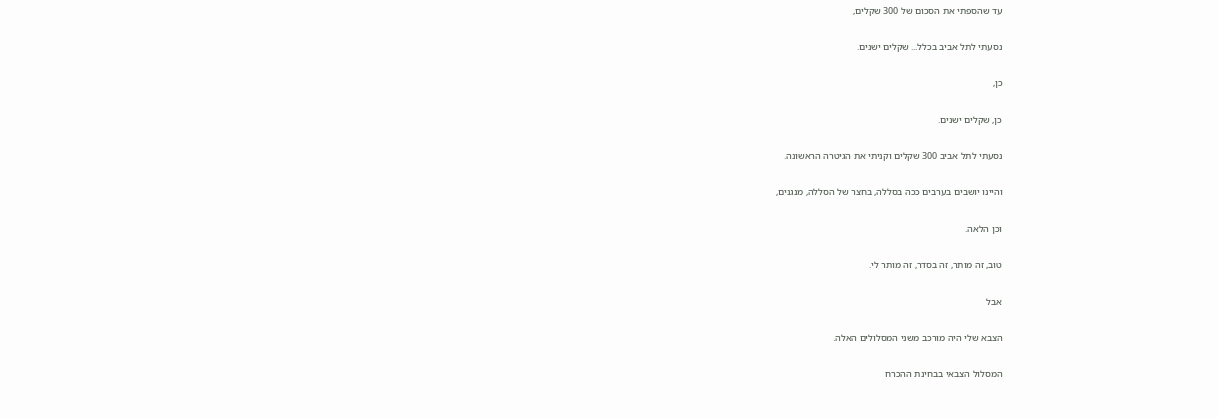עד שהספתי את הסכום של 300 שקלים,

נסעתי לתל אביב בכלל... שקלים ישנים.

כן,

כן, שקלים ישנים.

נסעתי לתל אביב 300 שקלים וקניתי את הגיטרה הראשונה.

והיינו יושבים בערבים ככה בסללה, בחצר של הסללה, מנגנים,

וכן הלאה.

טוב, זה מותר, זה בסדר, זה מותר לי.

אבל

הצבא שלי היה מורכב משני המסלולים האלה.

המסלול הצבאי בבחינת ההכרח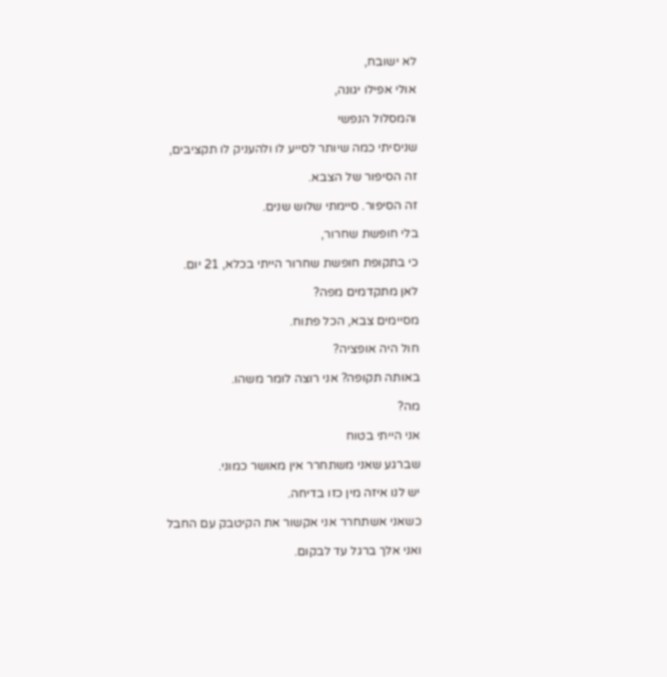לא ישובח,

אולי אפילו יגונה,

והמסלול הנפשי

שניסיתי כמה שיותר לסייע לו ולהעניק לו תקציבים,

זה הסיפור של הצבא.

זה הסיפור. סיימתי שלוש שנים.

בלי חופשת שחרור,

כי בתקופת חופשת שחרור הייתי בכלא, 21 יום.

לאן מתקדמים מפה?

מסיימים צבא, הכל פתוח.

חול היה אופציה?

באותה תקופה? אני רוצה לומר משהו.

מה?

אני הייתי בטוח

שברגע שאני משתחרר אין מאושר כמוני.

יש לנו איזה מין כזו בדיחה.

כשאני אשתחרר אני אקשור את הקיטבק עם החבל

ואני אלך ברגל עד לבקום.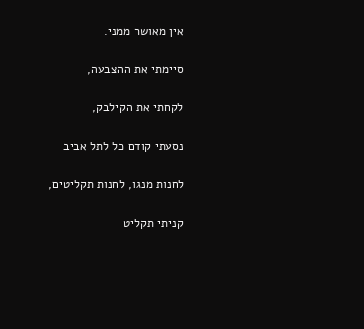אין מאושר ממני.

סיימתי את ההצבעה,

לקחתי את הקילבק,

נסעתי קודם כל לתל אביב

לחנות מנגו, לחנות תקליטים,

קניתי תקליט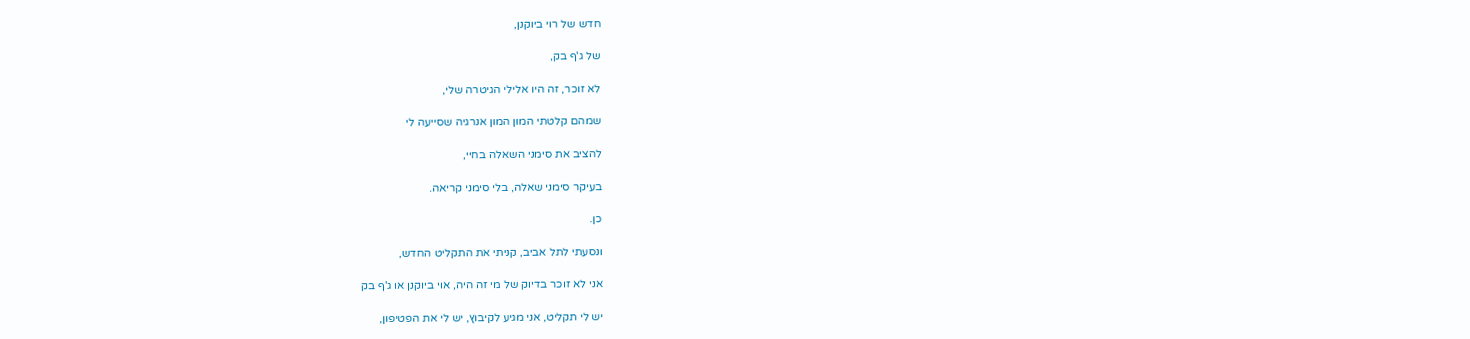חדש של רוי ביוקנן,

של ג'ף בק,

לא זוכר, זה היו אלילי הגיטרה שלי,

שמהם קלטתי המון המון אנרגיה שסייעה לי

להציב את סימני השאלה בחיי,

בעיקר סימני שאלה, בלי סימני קריאה.

כן.

ונסעתי לתל אביב, קניתי את התקליט החדש,

אני לא זוכר בדיוק של מי זה היה, אוי ביוקנן או ג'ף בק

יש לי תקליט, אני מגיע לקיבוץ, יש לי את הפטיפון,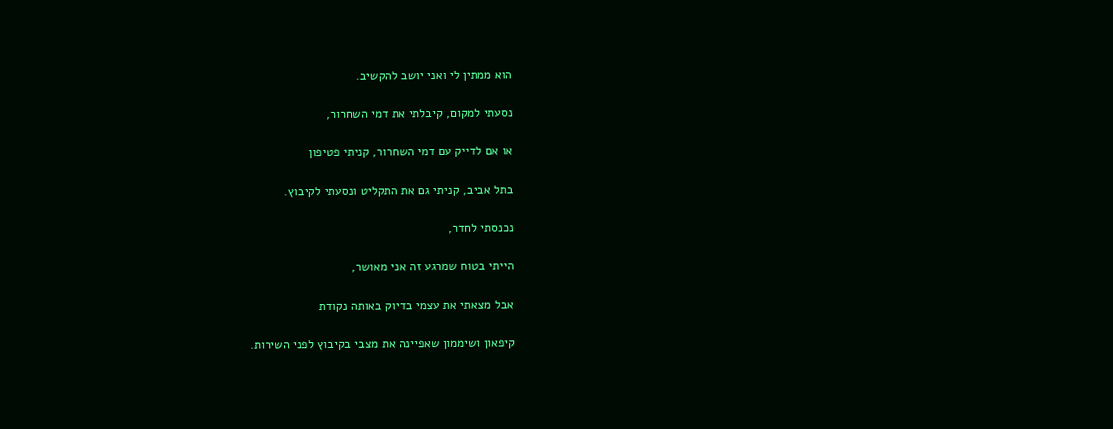הוא ממתין לי ואני יושב להקשיב.

נסעתי למקום, קיבלתי את דמי השחרור,

או אם לדייק עם דמי השחרור, קניתי פטיפון

בתל אביב, קניתי גם את התקליט ונסעתי לקיבוץ.

נכנסתי לחדר,

הייתי בטוח שמרגע זה אני מאושר,

אבל מצאתי את עצמי בדיוק באותה נקודת

קיפאון ושיממון שאפיינה את מצבי בקיבוץ לפני השירות.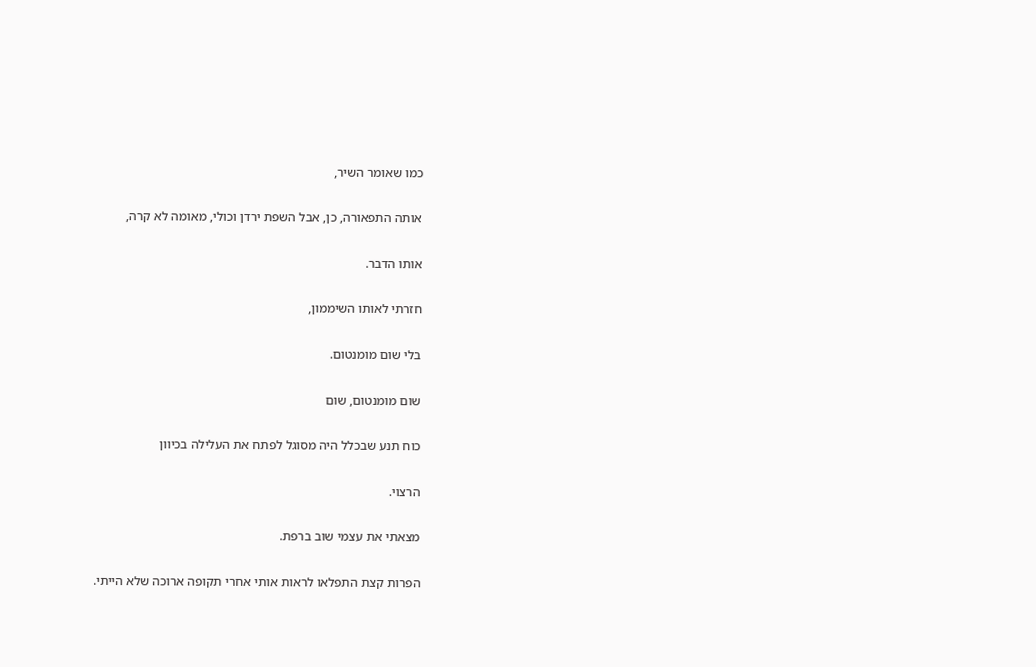כמו שאומר השיר,

אותה התפאורה, כן, אבל השפת ירדן וכולי, מאומה לא קרה,

אותו הדבר.

חזרתי לאותו השיממון,

בלי שום מומנטום.

שום מומנטום, שום

כוח תנע שבכלל היה מסוגל לפתח את העלילה בכיוון

הרצוי.

מצאתי את עצמי שוב ברפת.

הפרות קצת התפלאו לראות אותי אחרי תקופה ארוכה שלא הייתי.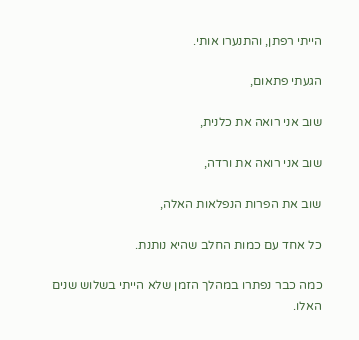הייתי רפתן, והתנערו אותי.

הגעתי פתאום,

שוב אני רואה את כלנית,

שוב אני רואה את ורדה,

שוב את הפרות הנפלאות האלה,

כל אחד עם כמות החלב שהיא נותנת.

כמה כבר נפתרו במהלך הזמן שלא הייתי בשלוש שנים האלו.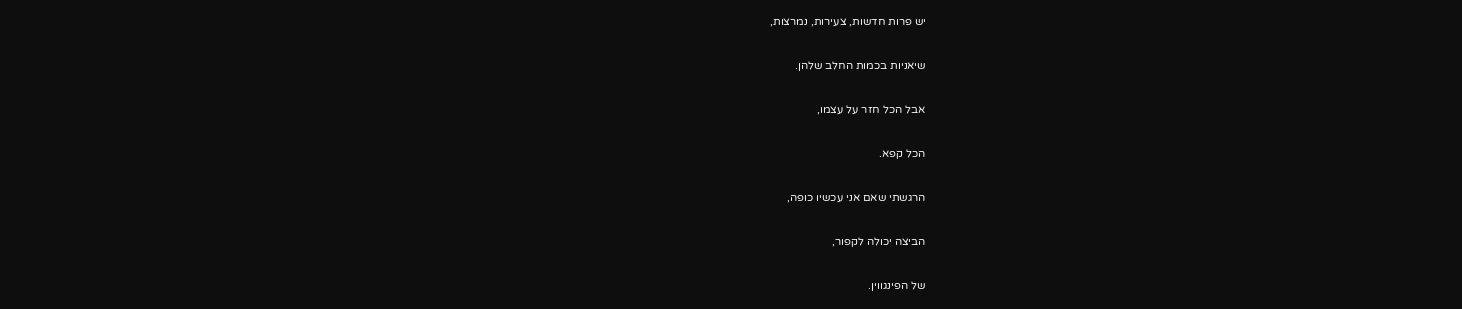יש פרות חדשות, צעירות, נמרצות,

שיאניות בכמות החלב שלהן.

אבל הכל חזר על עצמו,

הכל קפא.

הרגשתי שאם אני עכשיו כופה,

הביצה יכולה לקפור,

של הפינגווין.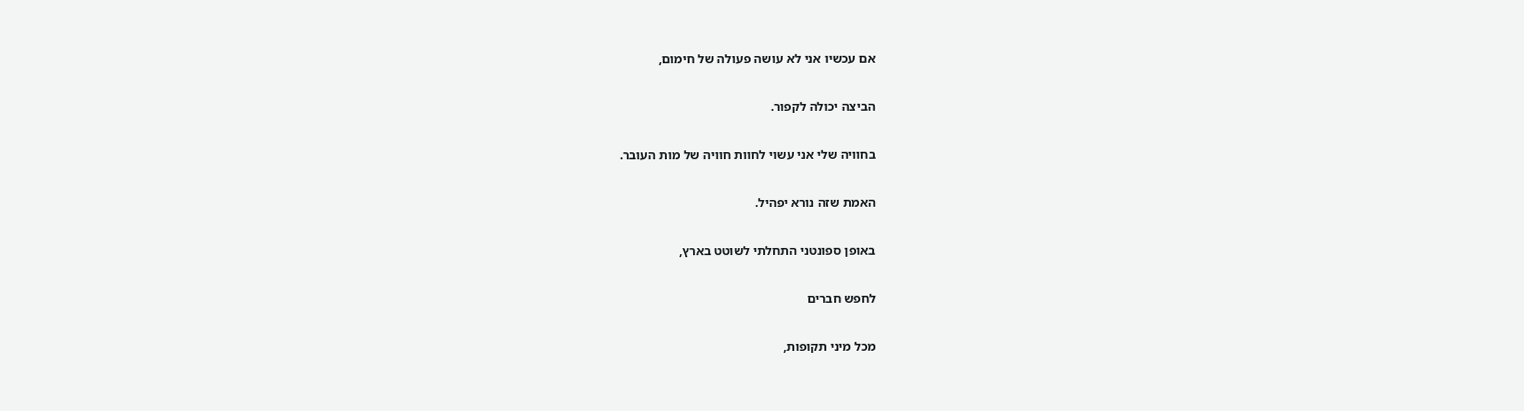אם עכשיו אני לא עושה פעולה של חימום,

הביצה יכולה לקפור.

בחוויה שלי אני עשוי לחוות חוויה של מות העובר.

האמת שזה נורא יפהיל.

באופן ספונטני התחלתי לשוטט בארץ,

לחפש חברים

מכל מיני תקופות,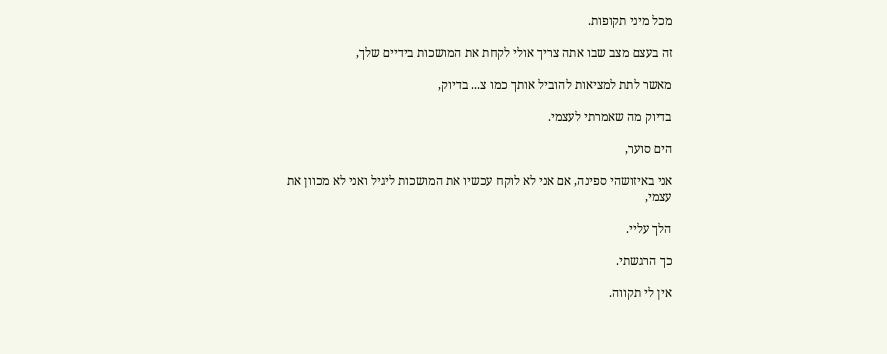מכל מיני תקופות.

זה בעצם מצב שבו אתה צריך אולי לקחת את המושכות בידיים שלך,

מאשר לתת למציאות להוביל אותך כמו צ... בדיוק,

בדיוק מה שאמרתי לעצמי.

הים סוער,

אני באיזושהי ספינה, אם אני לא לוקח עכשיו את המושכות ליגיל ואני לא מכוון את עצמי,

הלך עליי.

כך הרגשתי.

אין לי תקווה.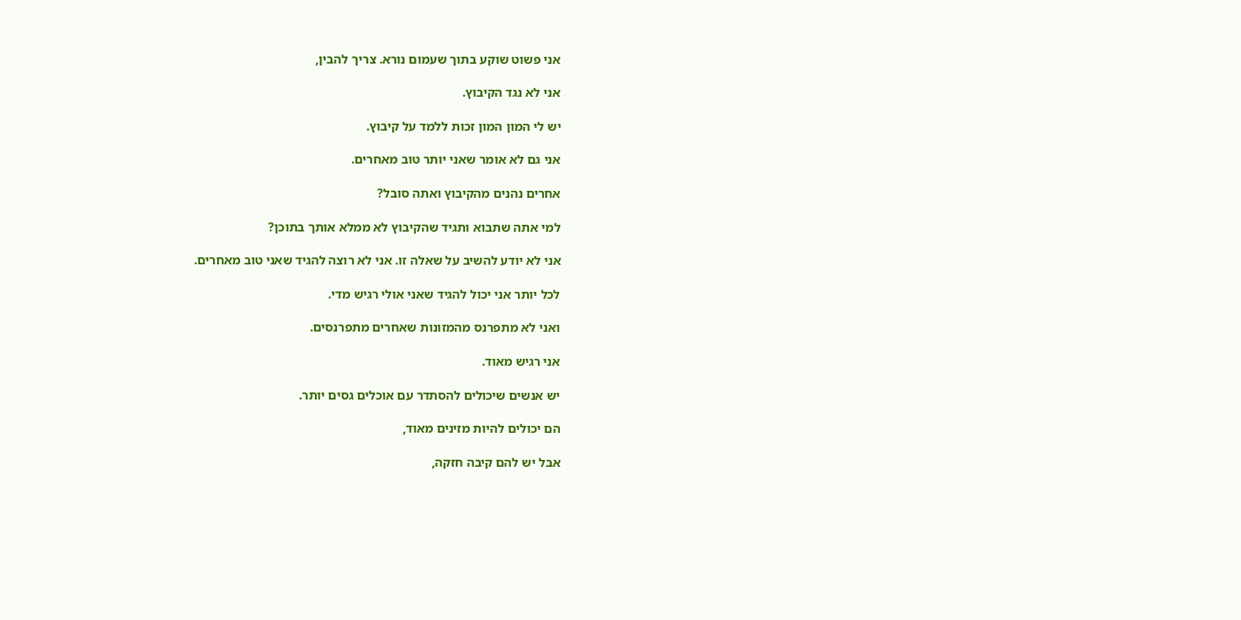אני פשוט שוקע בתוך שעמום נורא. צריך להבין,

אני לא נגד הקיבוץ.

יש לי המון המון זכות ללמד על קיבוץ.

אני גם לא אומר שאני יותר טוב מאחרים.

אחרים נהנים מהקיבוץ ואתה סובל?

למי אתה שתבוא ותגיד שהקיבוץ לא ממלא אותך בתוכן?

אני לא יודע להשיב על שאלה זו. אני לא רוצה להגיד שאני טוב מאחרים.

לכל יותר אני יכול להגיד שאני אולי רגיש מדי.

ואני לא מתפרנס מהמזונות שאחרים מתפרנסים.

אני רגיש מאוד.

יש אנשים שיכולים להסתדר עם אוכלים גסים יותר.

הם יכולים להיות מזינים מאוד,

אבל יש להם קיבה חזקה,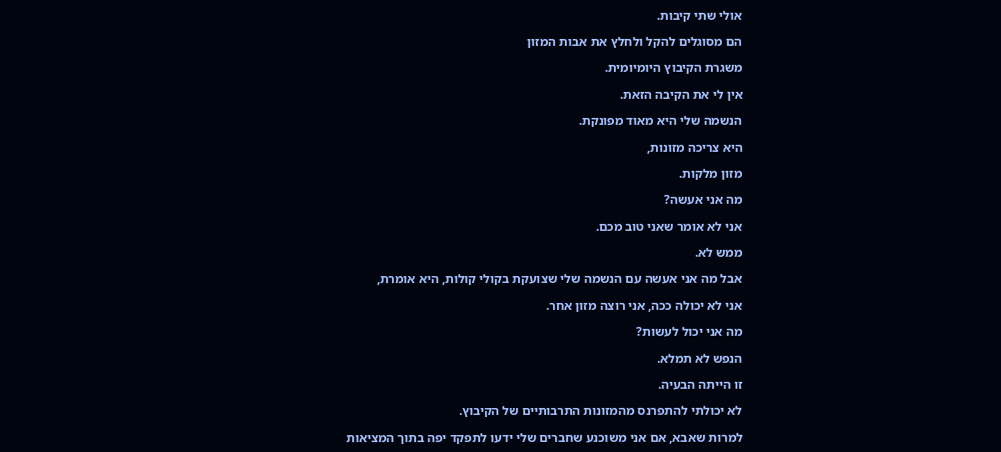אולי שתי קיבות.

הם מסוגלים להקל ולחלץ את אבות המזון

משגרת הקיבוץ היומיומית.

אין לי את הקיבה הזאת.

הנשמה שלי היא מאוד מפונקת.

היא צריכה מזונות,

מזון מלקות.

מה אני אעשה?

אני לא אומר שאני טוב מכם.

ממש לא.

אבל מה אני אעשה עם הנשמה שלי שצועקת בקולי קולות, היא אומרת,

אני לא יכולה ככה, אני רוצה מזון אחר.

מה אני יכול לעשות?

הנפש לא תמלא.

זו הייתה הבעיה.

לא יכולתי להתפרנס מהמזונות התרבותיים של הקיבוץ.

למרות שאבא, אם אני משוכנע שחברים שלי ידעו לתפקד יפה בתוך המציאות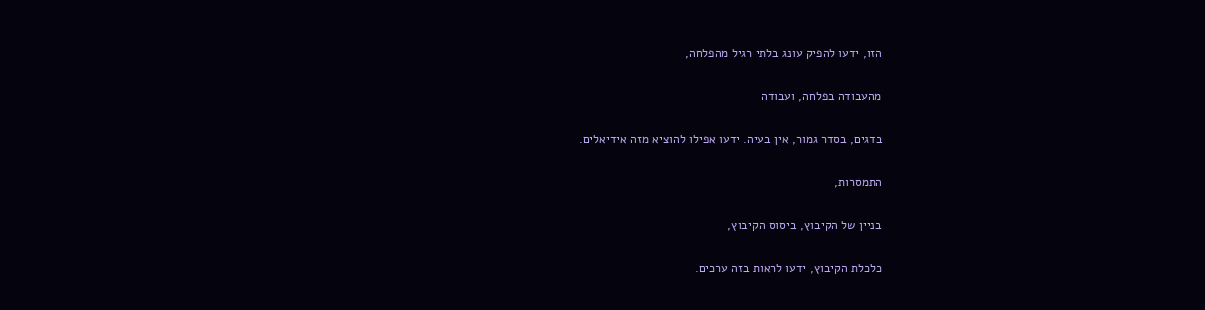הזו, ידעו להפיק עונג בלתי רגיל מהפלחה,

מהעבודה בפלחה, ועבודה

בדגים, בסדר גמור, אין בעיה. ידעו אפילו להוציא מזה אידיאלים.

התמסרות,

בניין של הקיבוץ, ביסוס הקיבוץ,

כלכלת הקיבוץ, ידעו לראות בזה ערכים.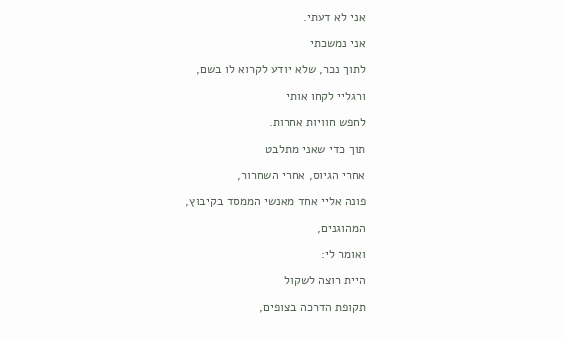אני לא דעתי.

אני נמשכתי

לתוך נכר, שלא יודע לקרוא לו בשם,

ורגליי לקחו אותי

לחפש חוויות אחרות.

תוך כדי שאני מתלבט

אחרי הגיוס, אחרי השחרור,

פונה אליי אחד מאנשי הממסד בקיבוץ,

המהוגנים,

ואומר לי:

היית רוצה לשקול

תקופת הדרכה בצופים,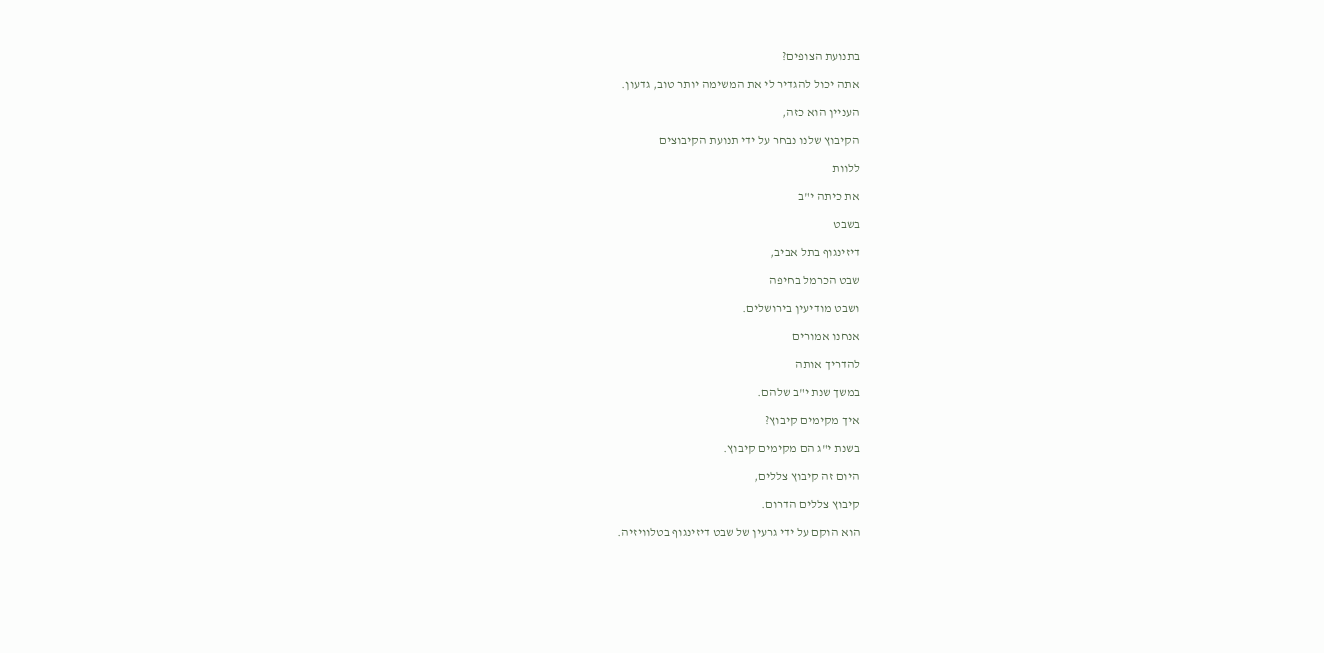בתנועת הצופים?

אתה יכול להגדיר לי את המשימה יותר טוב, גדעון.

העניין הוא כזה,

הקיבוץ שלנו נבחר על ידי תנועת הקיבוצים

ללוות

את כיתה י"ב

בשבט

דיזינגוף בתל אביב,

שבט הכרמל בחיפה

ושבט מודיעין בירושלים.

אנחנו אמורים

להדריך אותה

במשך שנת י"ב שלהם.

איך מקימים קיבוץ?

בשנת י"ג הם מקימים קיבוץ.

היום זה קיבוץ צללים,

קיבוץ צללים הדרום.

הוא הוקם על ידי גרעין של שבט דיזינגוף בטלוויזיה.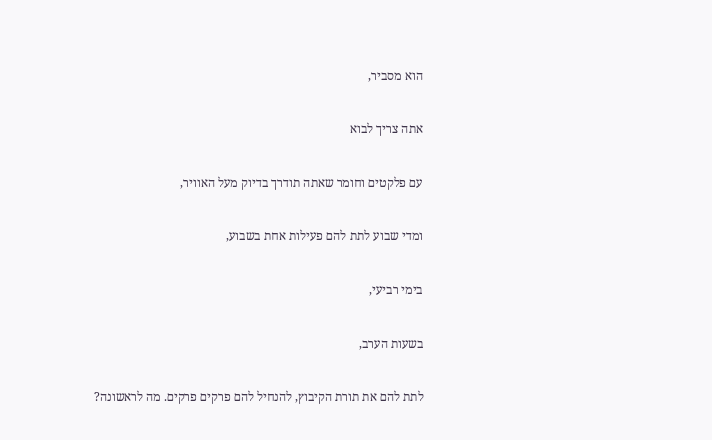הוא מסביר,

אתה צריך לבוא

עם פלקטים וחומר שאתה תודרך בדיוק מעל האוויר,

ומדי שבוע לתת להם פעילות אחת בשבוע,

בימי רביעי,

בשעות הערב,

לתת להם את תורת הקיבוץ, להנחיל להם פרקים פרקים. מה לראשונה?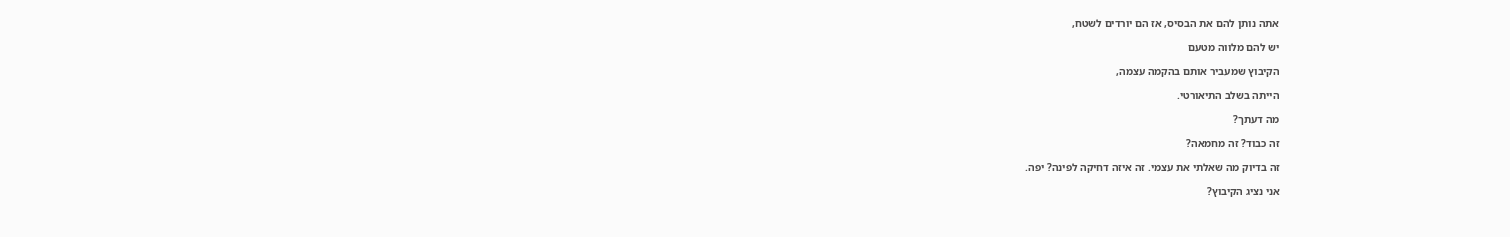אתה נותן להם את הבסיס, אז הם יורדים לשטח,

יש להם מלווה מטעם

הקיבוץ שמעביר אותם בהקמה עצמה,

הייתה בשלב התיאורטי.

מה דעתך?

זה כבוד? זה מחמאה?

זה בדיוק מה שאלתי את עצמי. זה איזה דחיקה לפינה? יפה.

אני נציג הקיבוץ?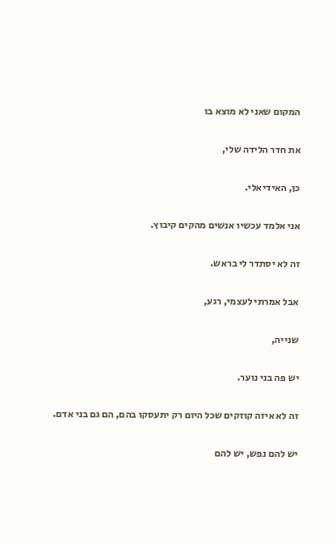המקום שאני לא מוצא בו

את חדר הלידה שלי,

כן, האידיאלי.

אני אלמד עכשיו אנשים מהקים קיבוץ.

זה לא יסתדר לי בראש.

אבל אמרתי לעצמי, רגע,

שנייה,

יש פה בני נוער.

זה לא איזה קוזקים שכל היום רק יתעסקו בהם, הם גם בני אדם.

יש להם נפש, יש להם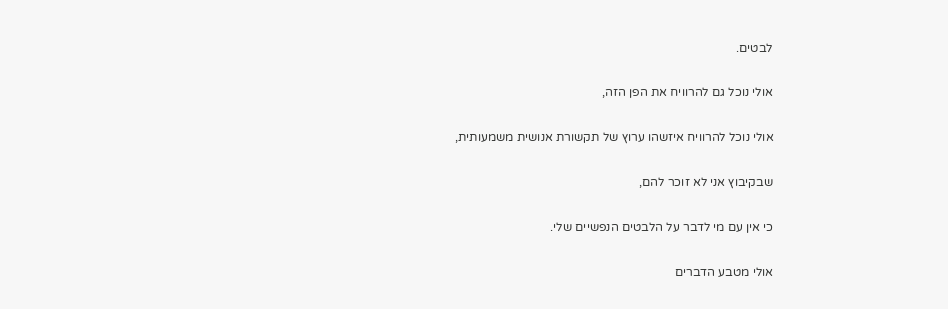לבטים.

אולי נוכל גם להרוויח את הפן הזה,

אולי נוכל להרוויח איזשהו ערוץ של תקשורת אנושית משמעותית,

שבקיבוץ אני לא זוכר להם,

כי אין עם מי לדבר על הלבטים הנפשיים שלי.

אולי מטבע הדברים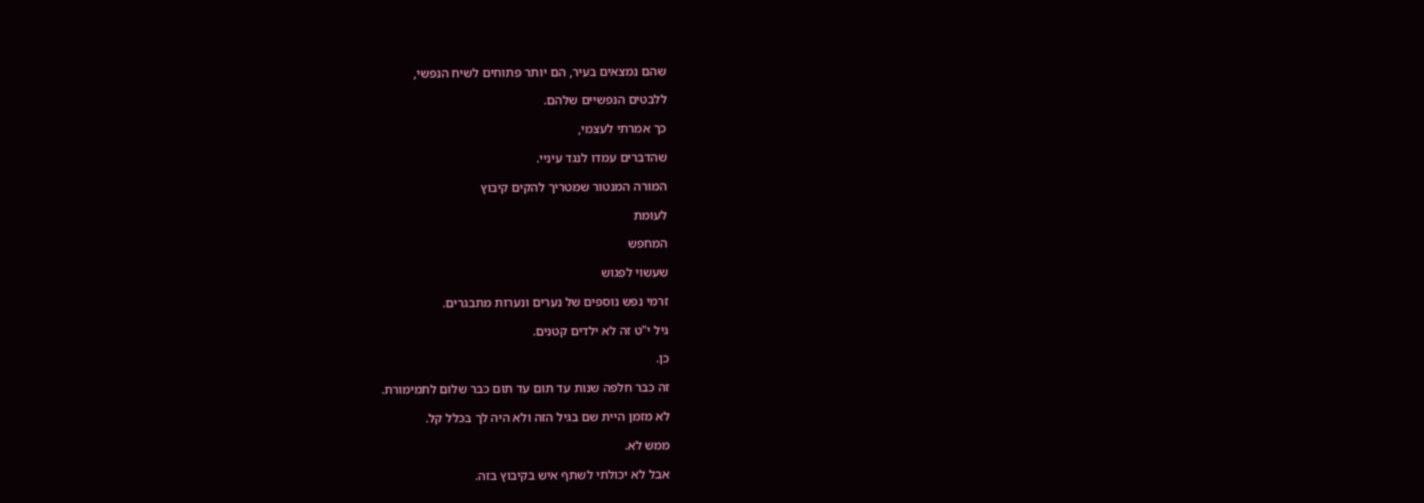שהם נמצאים בעיר, הם יותר פתוחים לשיח הנפשי,

ללבטים הנפשיים שלהם.

כך אמרתי לעצמי,

שהדברים עמדו לנגד עיניי.

המורה המנטור שמטריך להקים קיבוץ

לעומת

המחפש

שעשוי לפגוש

זרמי נפש נוספים של נערים ונערות מתבגרים.

גיל י"ט זה לא ילדים קטנים.

כן.

זה כבר חלפה שנות עד תום עד תום כבר שלום לתמימורת.

לא מזמן היית שם בגיל הזה ולא היה לך בכלל קל.

ממש לא.

אבל לא יכולתי לשתף איש בקיבוץ בזה.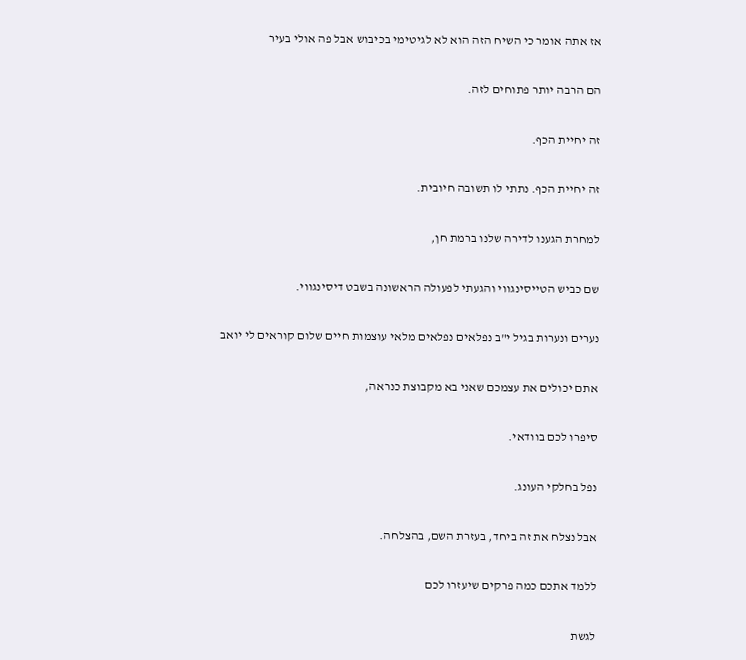אז אתה אומר כי השיח הזה הוא לא לגיטימי בכיבוש אבל פה אולי בעיר

הם הרבה יותר פתוחים לזה.

זה יחיית הכף.

זה יחיית הכף. נתתי לו תשובה חיובית.

למחרת הגענו לדירה שלנו ברמת חן,

שם כביש הטייסינגווי והגעתי לפעולה הראשונה בשבט דיסינגווי.

נערים ונערות בגיל י"ב נפלאים נפלאים מלאי עוצמות חיים שלום קוראים לי יואב

אתם יכולים את עצמכם שאני בא מקבוצת כנראה,

סיפרו לכם בוודאי.

נפל בחלקי העונג.

אבל נצלח את זה ביחד, בעזרת השם, בהצלחה.

ללמד אתכם כמה פרקים שיעזרו לכם

לגשת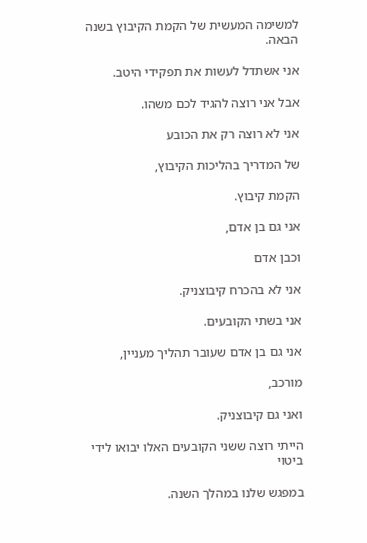למשימה המעשית של הקמת הקיבוץ בשנה הבאה.

אני אשתדל לעשות את תפקידי היטב.

אבל אני רוצה להגיד לכם משהו.

אני לא רוצה רק את הכובע

של המדריך בהליכות הקיבוץ,

הקמת קיבוץ.

אני גם בן אדם,

וכבן אדם

אני לא בהכרח קיבוצניק.

אני בשתי הקובעים.

אני גם בן אדם שעובר תהליך מעניין,

מורכב,

ואני גם קיבוצניק.

הייתי רוצה ששני הקובעים האלו יבואו לידי ביטוי

במפגש שלנו במהלך השנה.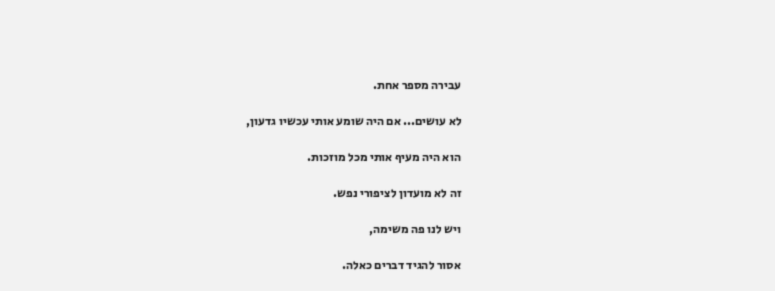עבירה מספר אחת.

לא עושים... אם היה שומע אותי עכשיו גדעון,

הוא היה מעיף אותי מכל מוזכות.

זה לא מועדון לציפורי נפש.

ויש לנו פה משימה,

אסור להגיד דברים כאלה.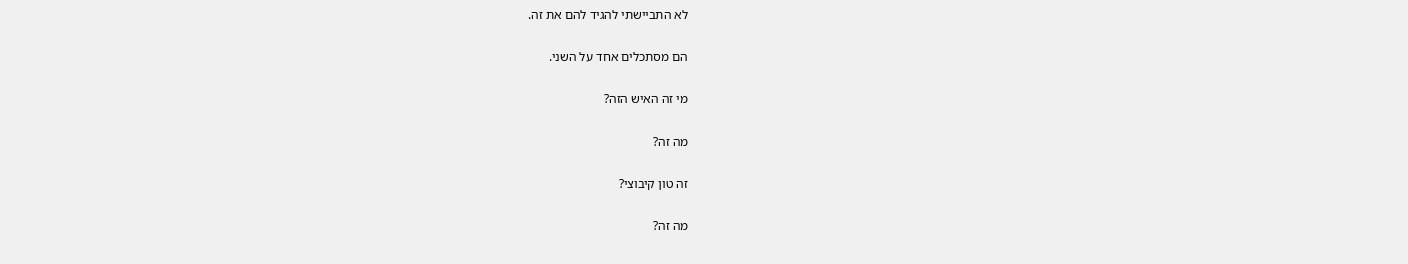לא התביישתי להגיד להם את זה.

הם מסתכלים אחד על השני.

מי זה האיש הזה?

מה זה?

זה טון קיבוצי?

מה זה?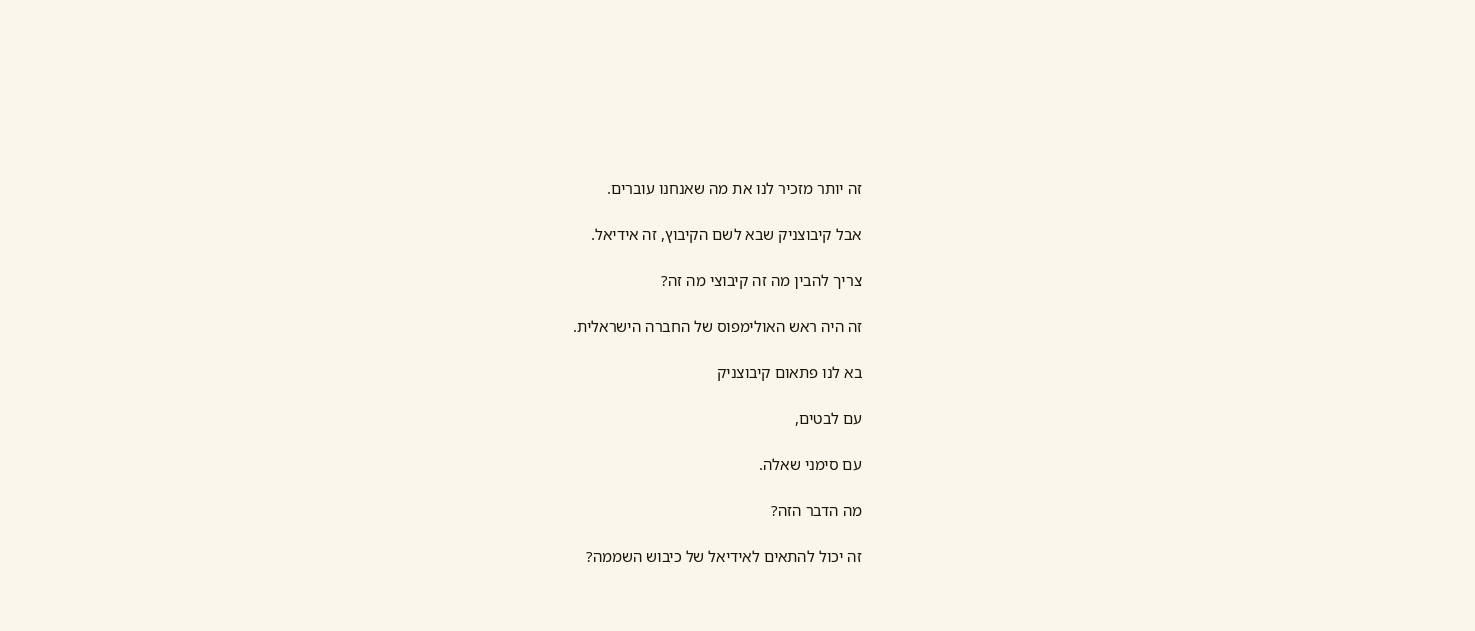זה יותר מזכיר לנו את מה שאנחנו עוברים.

אבל קיבוצניק שבא לשם הקיבוץ, זה אידיאל.

צריך להבין מה זה קיבוצי מה זה?

זה היה ראש האולימפוס של החברה הישראלית.

בא לנו פתאום קיבוצניק

עם לבטים,

עם סימני שאלה.

מה הדבר הזה?

זה יכול להתאים לאידיאל של כיבוש השממה?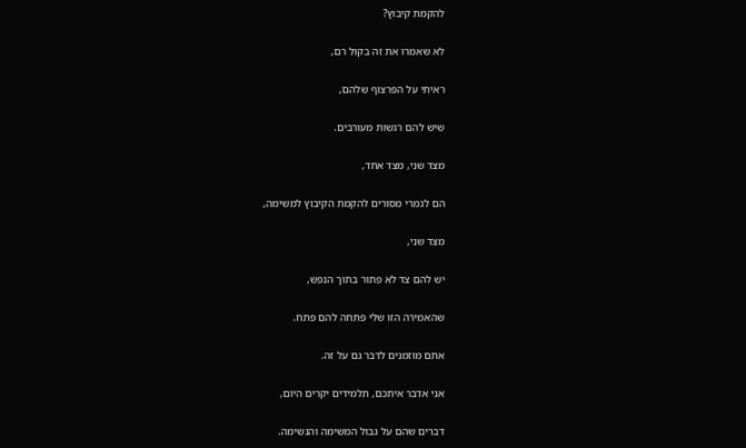להקמת קיבוץ?

לא שאמרו את זה בקול רם,

ראיתי על הפרצוף שלהם,

שיש להם רגשות מעורבים.

מצד שני, מצד אחד,

הם לגמרי מסורים להקמת הקיבוץ למשימה,

מצד שני,

יש להם צד לא פתור בתוך הנפש,

שהאמירה הזו שלי פתחה להם פתח.

אתם מוזמנים לדבר גם על זה.

אני אדבר איתכם, תלמידים יקרים היום,

דברים שהם על גבול המשימה והנשימה.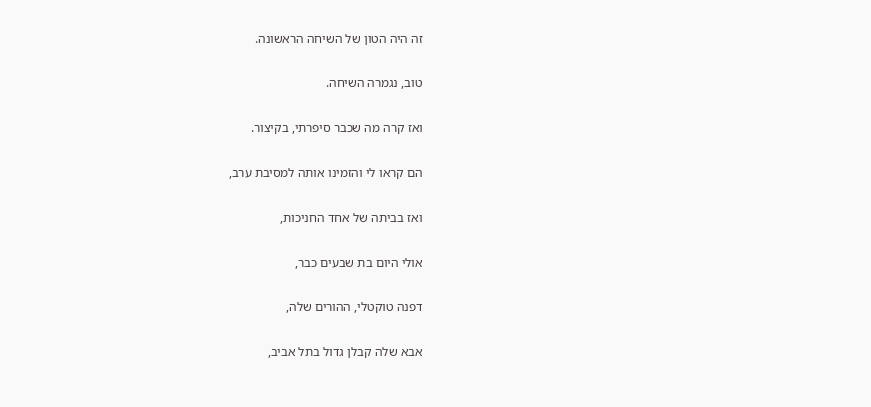זה היה הטון של השיחה הראשונה.

טוב, נגמרה השיחה.

ואז קרה מה שכבר סיפרתי, בקיצור.

הם קראו לי והזמינו אותה למסיבת ערב,

ואז בביתה של אחד החניכות,

אולי היום בת שבעים כבר,

דפנה טוקטלי, ההורים שלה,

אבא שלה קבלן גדול בתל אביב,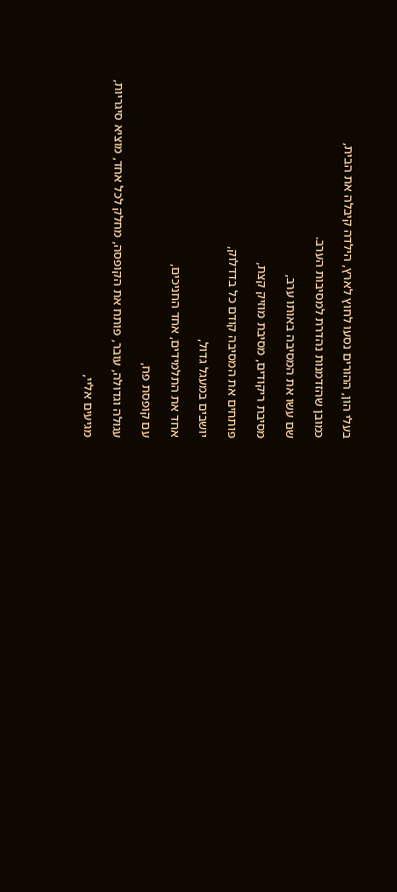בעלי הון, ההורים נסעו לחוץ לארץ, הילדה קיבלה את הבית,

כמובן שהזדמנות נהדרת למסיבות הערב.

שם עשו את המסיבה באותו ערב,

מסיבת ריקודים, מסיבת מוזיק קצת,

פותחים את המסיבה קודם כל בדדלוק,

יושבים במעגל גדול,

אחד את התלמידים, אחד החניכים,

עם קופסת פח,

עגולה וגדולה, עובר, פותח את הקופסה, מחלק לכל אחד, מוציא סיגריות,

מגיעים אליי,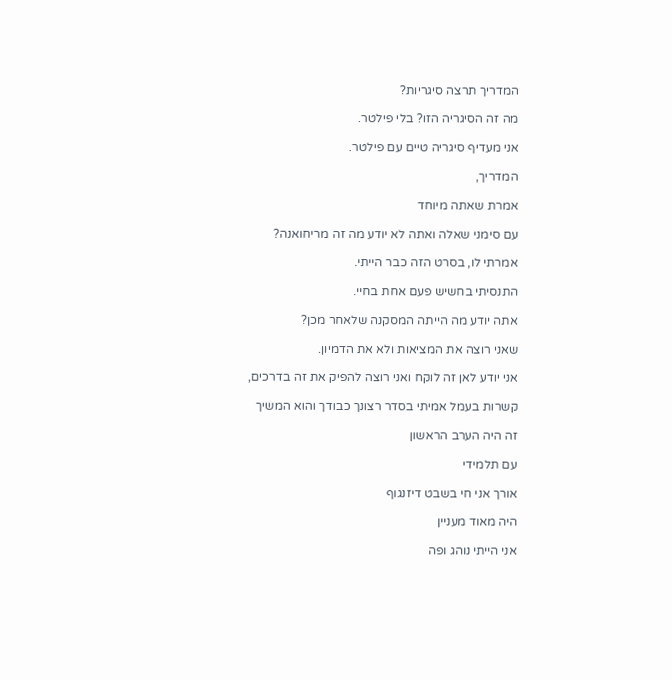המדריך תרצה סיגריות?

מה זה הסיגריה הזו? בלי פילטר.

אני מעדיף סיגריה טיים עם פילטר.

המדריך,

אמרת שאתה מיוחד

עם סימני שאלה ואתה לא יודע מה זה מריחואנה?

אמרתי לו, בסרט הזה כבר הייתי.

התנסיתי בחשיש פעם אחת בחיי.

אתה יודע מה הייתה המסקנה שלאחר מכן?

שאני רוצה את המציאות ולא את הדמיון.

אני יודע לאן זה לוקח ואני רוצה להפיק את זה בדרכים,

קשרות בעמל אמיתי בסדר רצונך כבודך והוא המשיך

זה היה הערב הראשון

עם תלמידי

אורך אני חי בשבט דיזנגוף

היה מאוד מעניין

אני הייתי נוהג ופה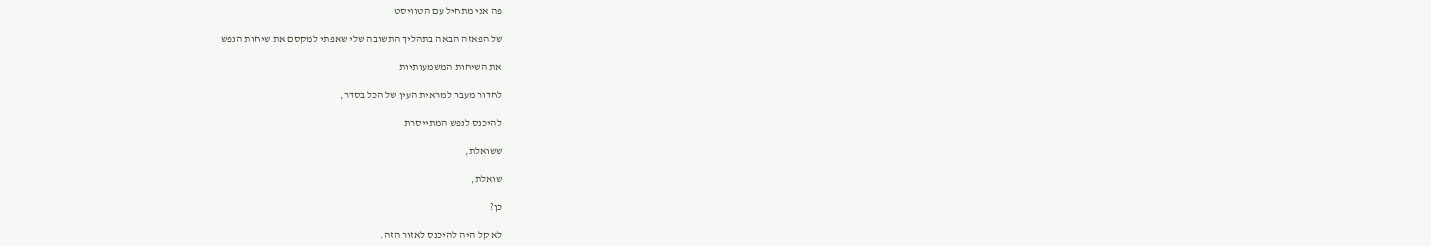פה אני מתחיל עם הטוויסט

של הפאזה הבאה בתהליך התשובה שלי שאפתי למקסם את שיחות הנפש

את השיחות המשמעותיות

לחדור מעבר למראית העין של הכל בסדר,

להיכנס לנפש המתייסרת

ששואלת,

שואלת,

כן?

לא קל היה להיכנס לאזור הזה.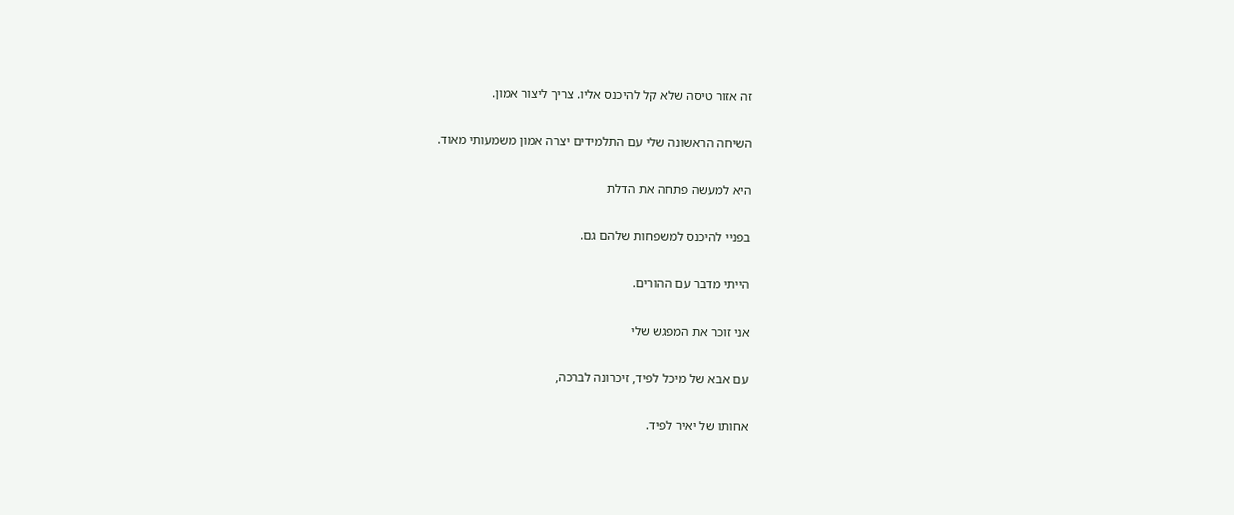זה אזור טיסה שלא קל להיכנס אליו. צריך ליצור אמון.

השיחה הראשונה שלי עם התלמידים יצרה אמון משמעותי מאוד.

היא למעשה פתחה את הדלת

בפניי להיכנס למשפחות שלהם גם.

הייתי מדבר עם ההורים.

אני זוכר את המפגש שלי

עם אבא של מיכל לפיד, זיכרונה לברכה,

אחותו של יאיר לפיד.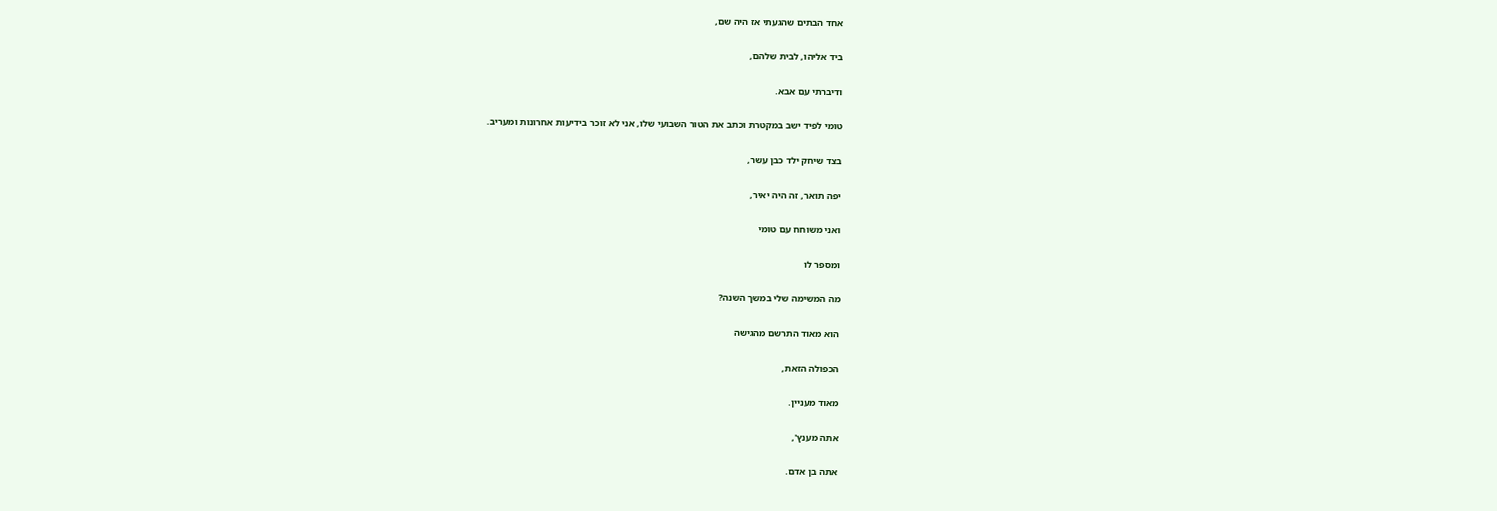אחד הבתים שהגעתי אז היה שם,

ביד אליהו, לבית שלהם,

ודיברתי עם אבא.

טומי לפיד ישב במקטרת וכתב את הטור השבועי שלו, אני לא זוכר בידיעות אחרונות ומעריב.

בצד שיחק ילד כבן עשר,

יפה תואר, זה היה יאיר,

ואני משוחח עם טומי

ומספר לו

מה המשימה שלי במשך השנה?

הוא מאוד התרשם מהגישה

הכפולה הזאת,

מאוד מעניין.

אתה מענץ',

אתה בן אדם.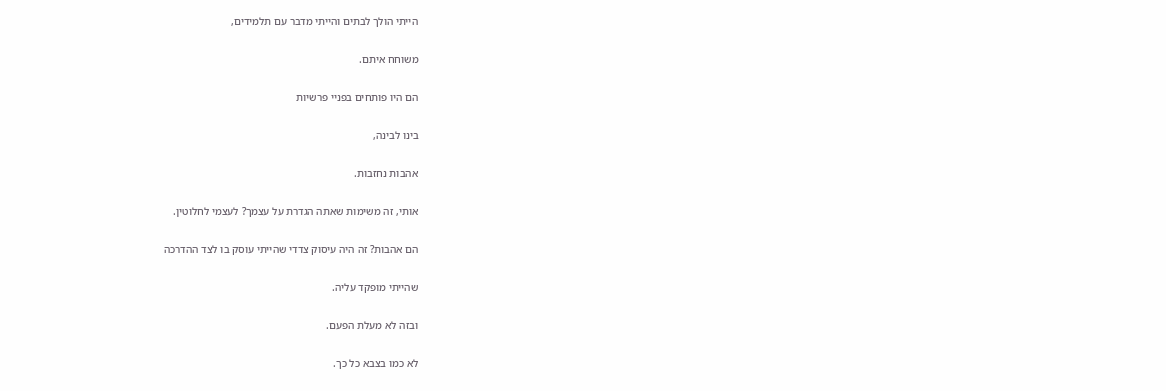הייתי הולך לבתים והייתי מדבר עם תלמידים,

משוחח איתם.

הם היו פותחים בפניי פרשיות

בינו לבינה,

אהבות נחזבות.

אותי, זה משימות שאתה הגדרת על עצמך? לעצמי לחלוטין.

הם אהבות? זה היה עיסוק צדדי שהייתי עוסק בו לצד ההדרכה

שהייתי מופקד עליה.

ובזה לא מעלת הפעם.

לא כמו בצבא כל כך.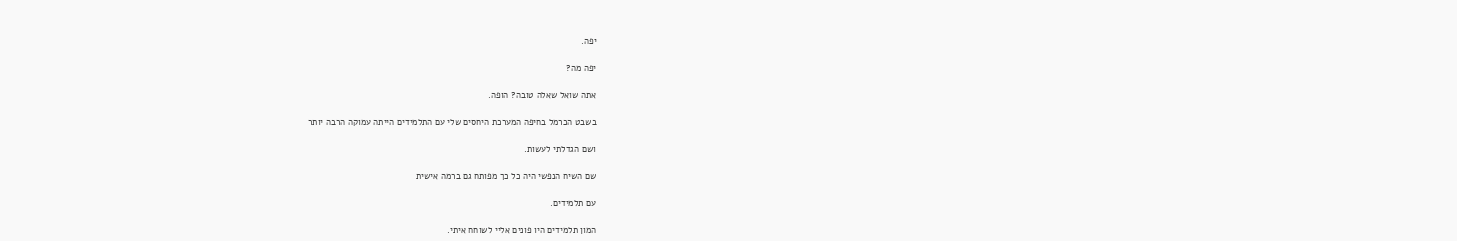יפה.

יפה מה?

אתה שואל שאלה טובה? הופה.

בשבט הכרמל בחיפה המערכת היחסים שלי עם התלמידים הייתה עמוקה הרבה יותר

ושם הגדלתי לעשות.

שם השיח הנפשי היה כל כך מפותח גם ברמה אישית

עם תלמידים.

המון תלמידים היו פונים אליי לשוחח איתי.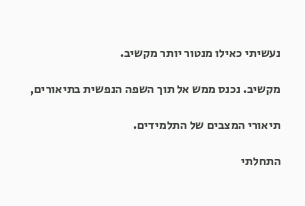נעשיתי כאילו מנטור יותר מקשיב.

מקשיב. נכנס ממש אל תוך השפה הנפשית בתיאורים,

תיאורי המצבים של התלמידים.

התחלתי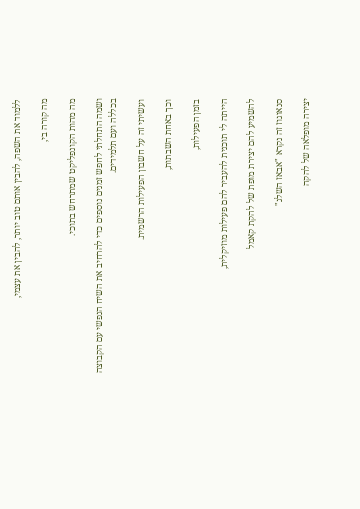ללמוד את השפה, להבין אותם טוב יותר, להבין את עצמי,

מה קורה בי,

מה מהות הקונפליקט שמתרחש בתוכי.

ושמה התחלתי לחפש זמנים נוספים כדי להרחיב את השיח הנפשי עם הקבוצה בכללה ועם תלמידים.

ועשיתי זה על חשבון הפעילות הרשמית.

וכך באחת השבתות,

בזמן הפעילות,

הייתה לי תוכנית להעביר להם פעילות מוזיקלית,

להשמיע להם יצירת מופת של להקת קאמל

סנאוגוז זה נקרא "אבאז השלג"

יצירה מופלאה של להקה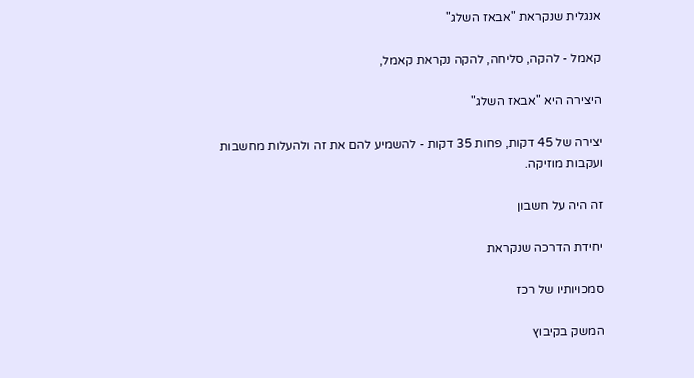אנגלית שנקראת "אבאז השלג"

קאמל - להקה, סליחה, להקה נקראת קאמל,

היצירה היא "אבאז השלג"

יצירה של 45 דקות, פחות 35 דקות - להשמיע להם את זה ולהעלות מחשבות ועקבות מוזיקה.

זה היה על חשבון

יחידת הדרכה שנקראת

סמכויותיו של רכז

המשק בקיבוץ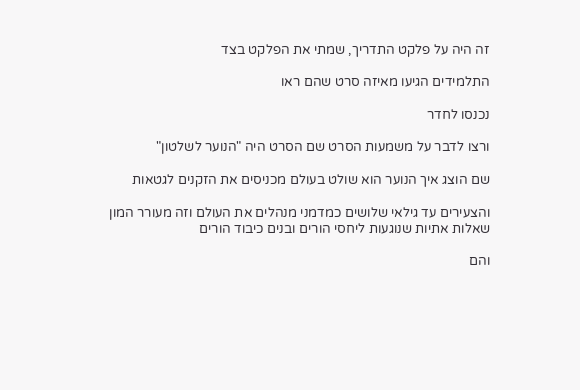זה היה על פלקט התדריך, שמתי את הפלקט בצד

התלמידים הגיעו מאיזה סרט שהם ראו

נכנסו לחדר

ורצו לדבר על משמעות הסרט שם הסרט היה "הנוער לשלטון"

שם הוצג איך הנוער הוא שולט בעולם מכניסים את הזקנים לגטאות

והצעירים עד גילאי שלושים כמדמני מנהלים את העולם וזה מעורר המון שאלות אתיות שנוגעות ליחסי הורים ובנים כיבוד הורים

והם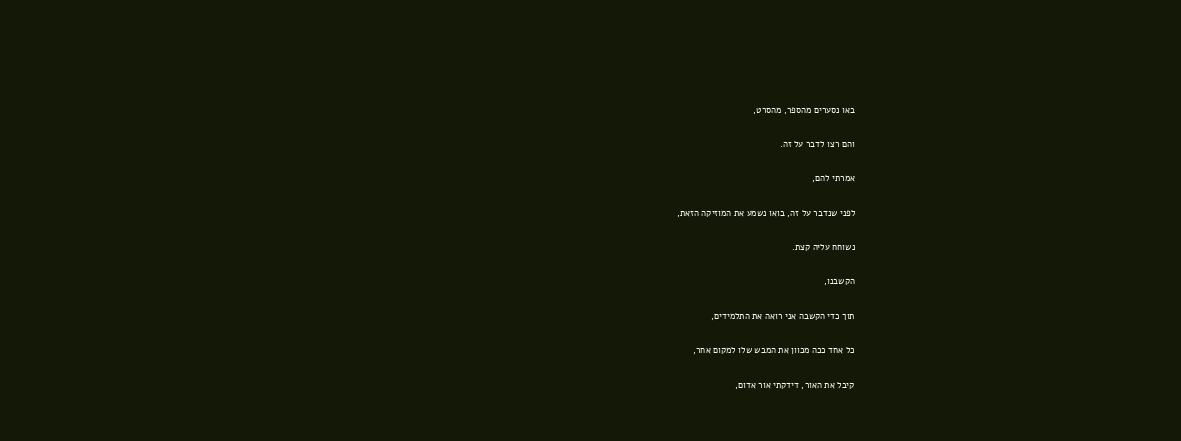באו נסערים מהספר, מהסרט,

והם רצו לדבר על זה.

אמרתי להם,

לפני שנדבר על זה, בואו נשמע את המוזיקה הזאת,

נשוחח עליה קצת.

הקשבנו,

תוך כדי הקשבה אני רואה את התלמידים,

כל אחד ככה מכוון את המבש שלו למקום אחר,

קיבל את האור, דידקתי אור אדום,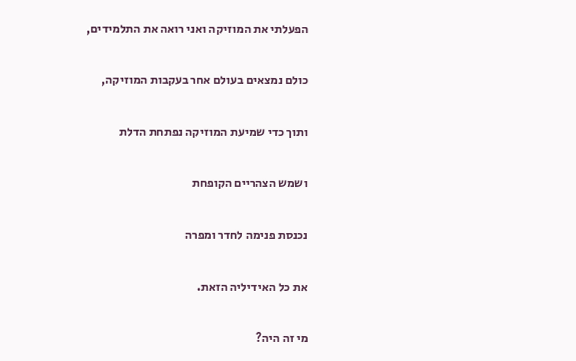הפעלתי את המוזיקה ואני רואה את התלמידים,

כולם נמצאים בעולם אחר בעקבות המוזיקה,

ותוך כדי שמיעת המוזיקה נפתחת הדלת

ושמש הצהריים הקופחת

נכנסת פנימה לחדר ומפרה

את כל האידיליה הזאת.

מי זה היה?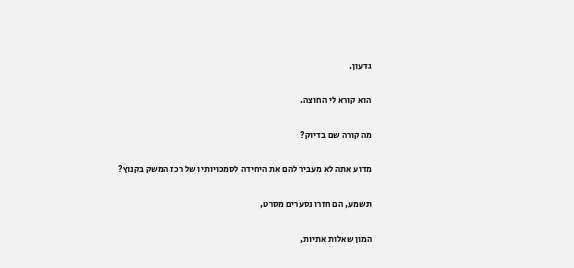גדעון.

הוא קורא לי החוצה.

מה קורה שם בדיוק?

מדוע אתה לא מעביר להם את היחידה לסמכויותיו של רכז המשק בקנוץ?

תשמע, הם חזרו נסערים מסרט,

המון שאלות אתיות,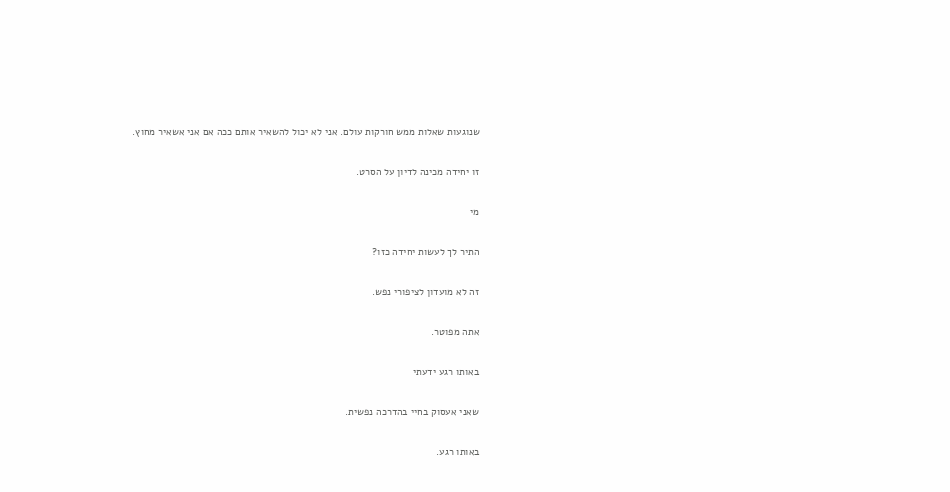שנוגעות שאלות ממש חורקות עולם. אני לא יכול להשאיר אותם ככה אם אני אשאיר מחוץ.

זו יחידה מכינה לדיון על הסרט.

מי

התיר לך לעשות יחידה כזו?

זה לא מועדון לציפורי נפש.

אתה מפוטר.

באותו רגע ידעתי

שאני אעסוק בחיי בהדרכה נפשית.

באותו רגע.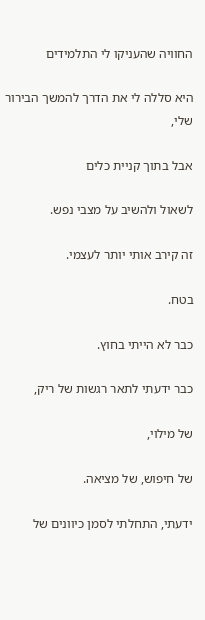החוויה שהעניקו לי התלמידים

היא סללה לי את הדרך להמשך הבירור שלי,

אבל בתוך קניית כלים

לשאול ולהשיב על מצבי נפש.

זה קירב אותי יותר לעצמי.

בטח.

כבר לא הייתי בחוץ.

כבר ידעתי לתאר רגשות של ריק,

של מילוי,

של חיפוש, של מציאה.

ידעתי, התחלתי לסמן כיוונים של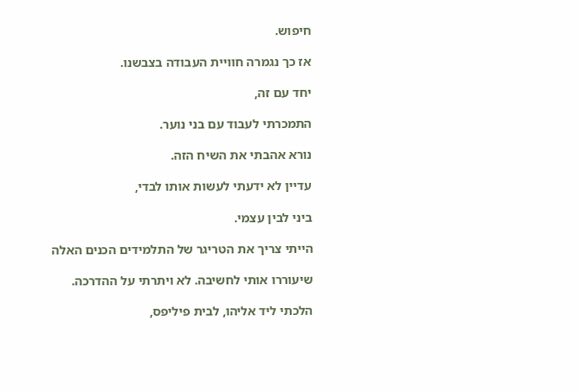חיפוש.

אז כך נגמרה חוויית העבודה בצבשנו.

יחד עם זה,

התמכרתי לעבוד עם בני נוער.

נורא אהבתי את השיח הזה.

עדיין לא ידעתי לעשות אותו לבדי,

ביני לבין עצמי.

הייתי צריך את הטריגר של התלמידים הכנים האלה

שיעוררו אותי לחשיבה. לא ויתרתי על ההדרכה.

הלכתי ליד אליהו, לבית פיליפס,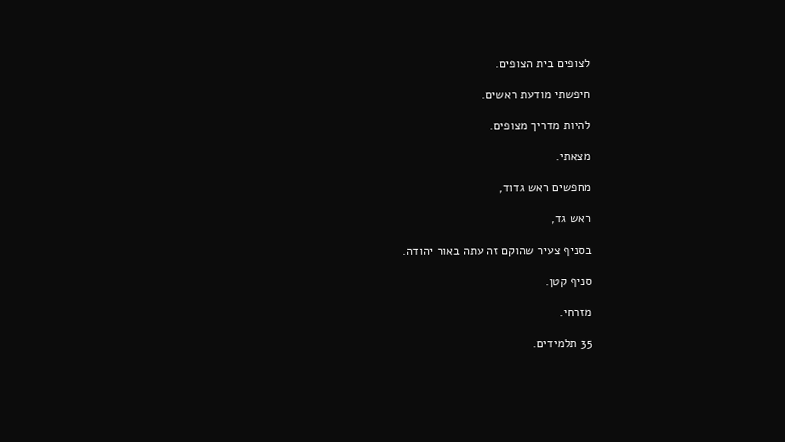לצופים בית הצופים.

חיפשתי מודעת ראשים.

להיות מדריך מצופים.

מצאתי.

מחפשים ראש גדוד,

ראש גד,

בסניף צעיר שהוקם זה עתה באור יהודה.

סניף קטן.

מזרחי.

35 תלמידים.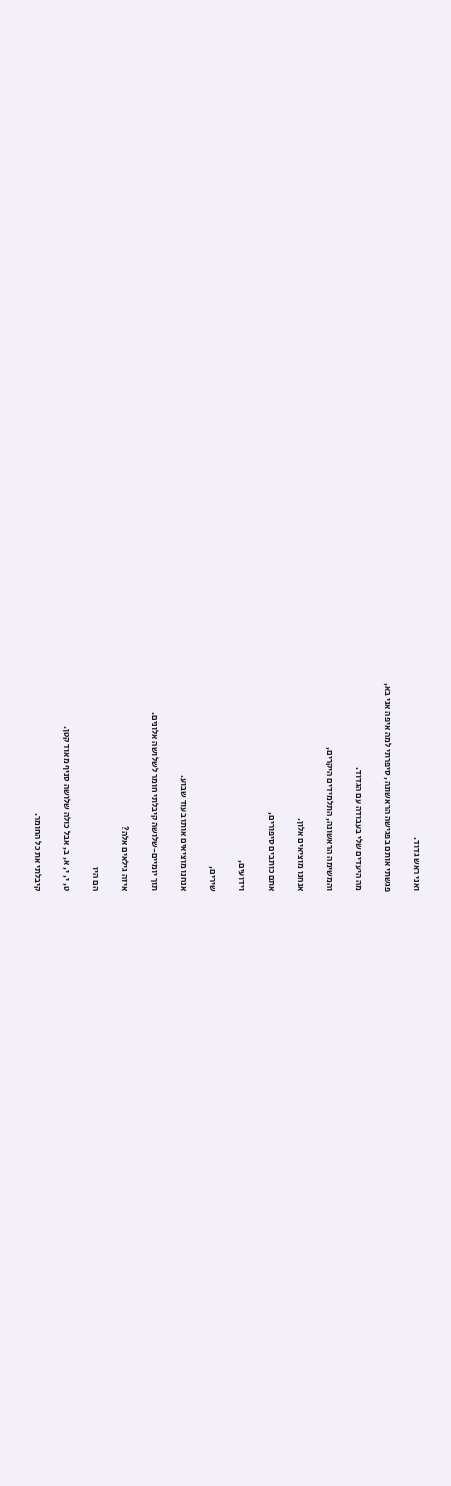ואני ראש גדוד.

פגשתי אותם בפגישה הראשונה, סיפרתי למה איפה אני בא,

מה היעדים שלי בעבודה עם הגדוד.

והמשימה הראשונה, התלמידים היקרים,

אנחנו מוציאים אלון.

אתם כותבים סיפורים,

וידועים,

שירים,

אנחנו מוציאים אותו בעוד שבוע.

תוך יומיים-שלושה קיבלתי חומר לשלושה אלונים.

איזה גילאים אלה?

הם היו

ט, י, י, א, ב, אבל כולה שלושה סניף מאוד קטן.

קיבלתי את כל החומר.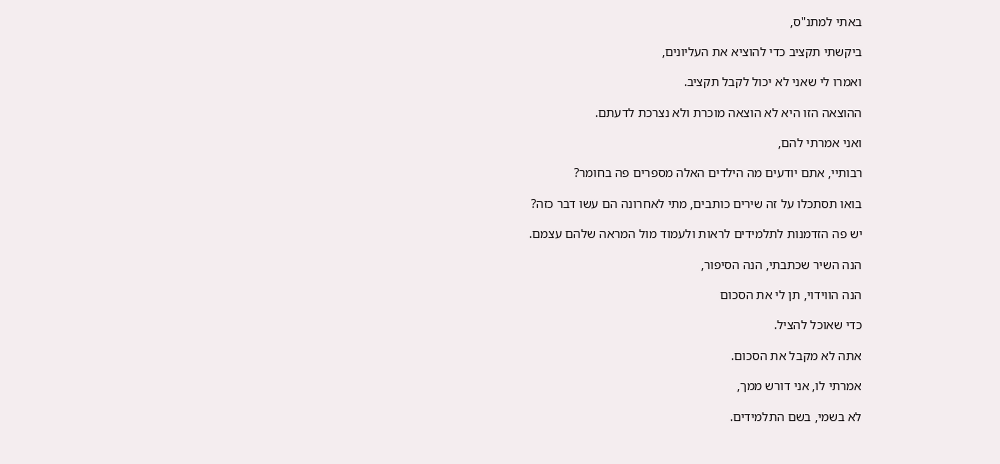באתי למתנ"ס,

ביקשתי תקציב כדי להוציא את העליונים,

ואמרו לי שאני לא יכול לקבל תקציב.

ההוצאה הזו היא לא הוצאה מוכרת ולא נצרכת לדעתם.

ואני אמרתי להם,

רבותיי, אתם יודעים מה הילדים האלה מספרים פה בחומר?

בואו תסתכלו על זה שירים כותבים, מתי לאחרונה הם עשו דבר כזה?

יש פה הזדמנות לתלמידים לראות ולעמוד מול המראה שלהם עצמם.

הנה השיר שכתבתי, הנה הסיפור,

הנה הווידוי, תן לי את הסכום

כדי שאוכל להציל.

אתה לא מקבל את הסכום.

אמרתי לו, אני דורש ממך,

לא בשמי, בשם התלמידים.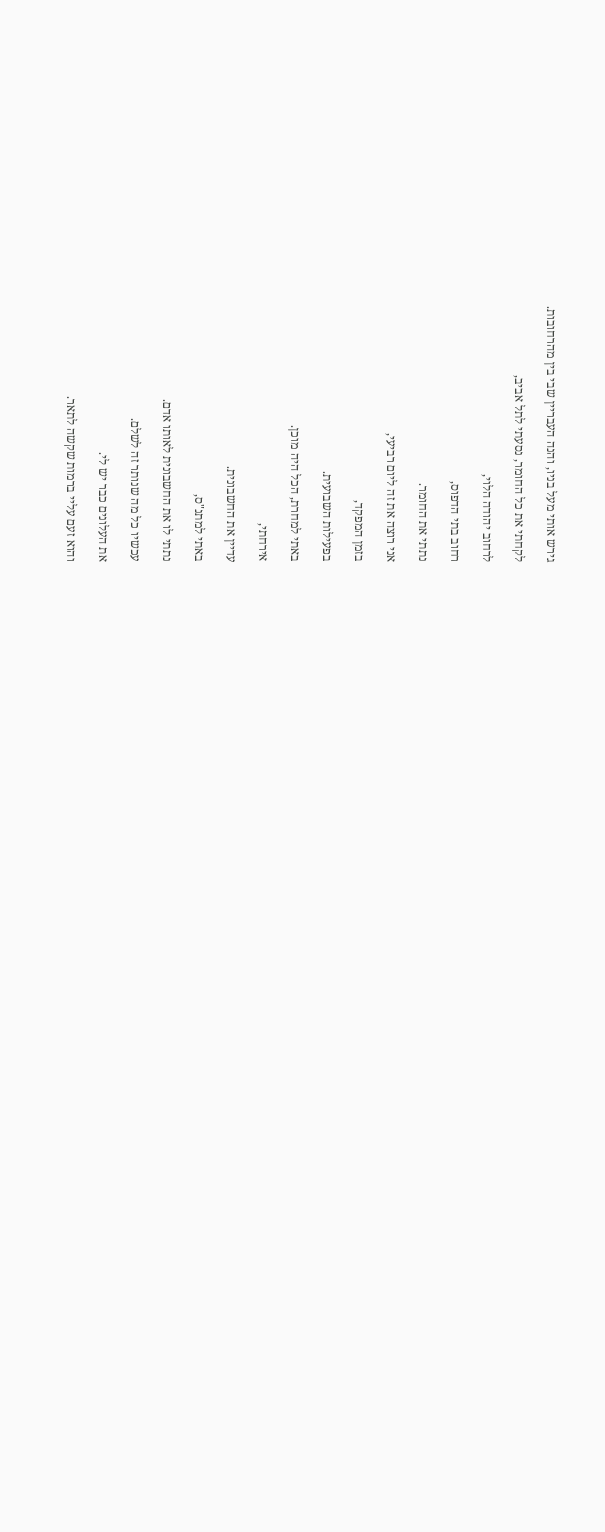גירש אותי מעל בניו, והנה העבריין שבי בין מהרחובות.

לקחתי את כל החומר, נסעתי לתל אביב,

לרחוב יהודה הלוי,

רחוב בתי הדפוס,

נתתי את החומר.

אני רוצה את זה ליום רביעי,

בזמן המפקד,

בפעילות השבועית.

באתי למחרת, הכל היה מוכן.

אירחתי,

עדיין את החשבונית.

באתי למתנ"ס,

נתתי לו את החשבונית לאותו אדם.

עכשיו כל מה שנותר זה לשלם.

את העלונים כבר יש לי.

והוא זעם עליי ברמות שקשה לתאר.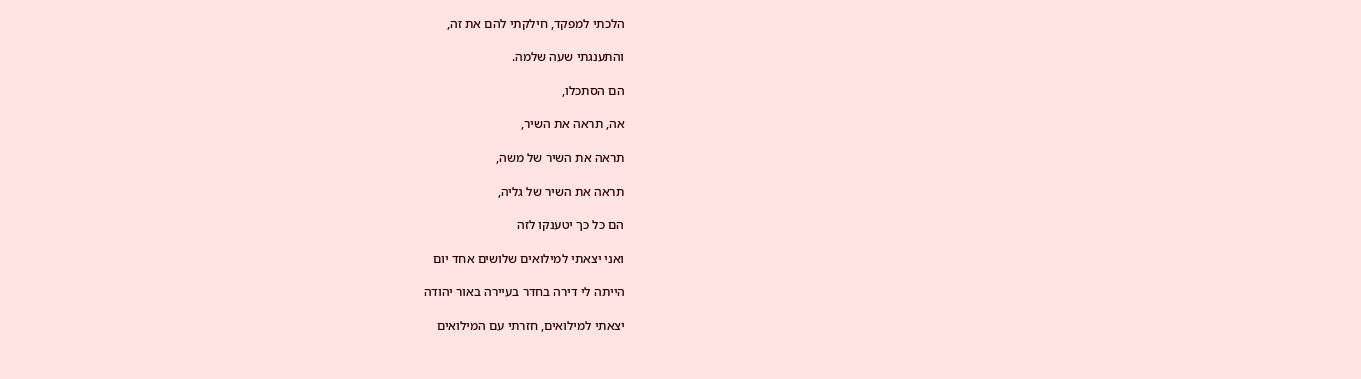הלכתי למפקד, חילקתי להם את זה,

והתענגתי שעה שלמה.

הם הסתכלו,

אה, תראה את השיר,

תראה את השיר של משה,

תראה את השיר של גליה,

הם כל כך יטענקו לזה

ואני יצאתי למילואים שלושים אחד יום

הייתה לי דירה בחדר בעיירה באור יהודה

יצאתי למילואים, חזרתי עם המילואים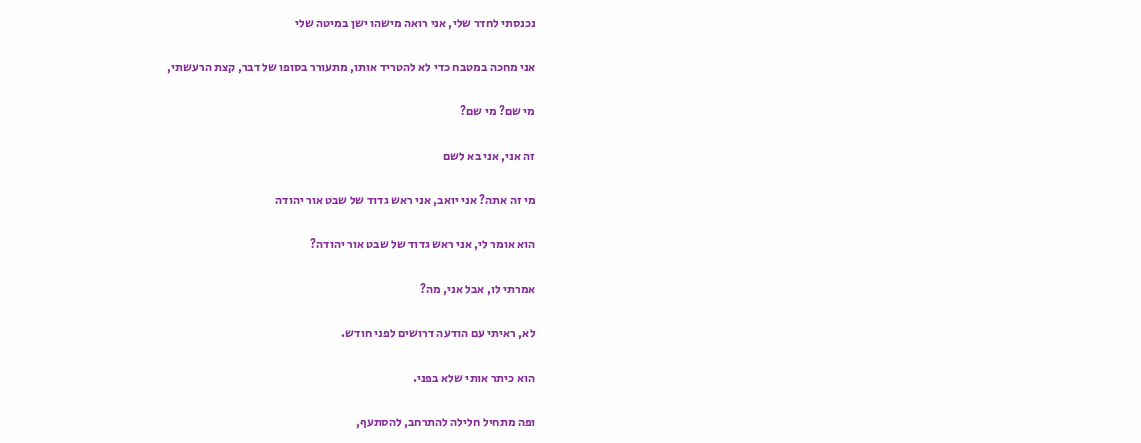נכנסתי לחדר שלי, אני רואה מישהו ישן במיטה שלי

אני מחכה במטבח כדי לא להטריד אותו, מתעורר בסופו של דבר, קצת הרעשתי,

מי שם? מי שם?

זה אני, אני בא לשם

מי זה אתה? אני יואב, אני ראש גדוד של שבט אור יהודה

הוא אומר לי, אני ראש גדוד של שבט אור יהודה?

אמרתי לו, אבל אני, מה?

לא, ראיתי עם הודעה דרושים לפני חודש.

הוא כיתר אותי שלא בפני.

ופה מתחיל חלילה להתרחב, להסתעף,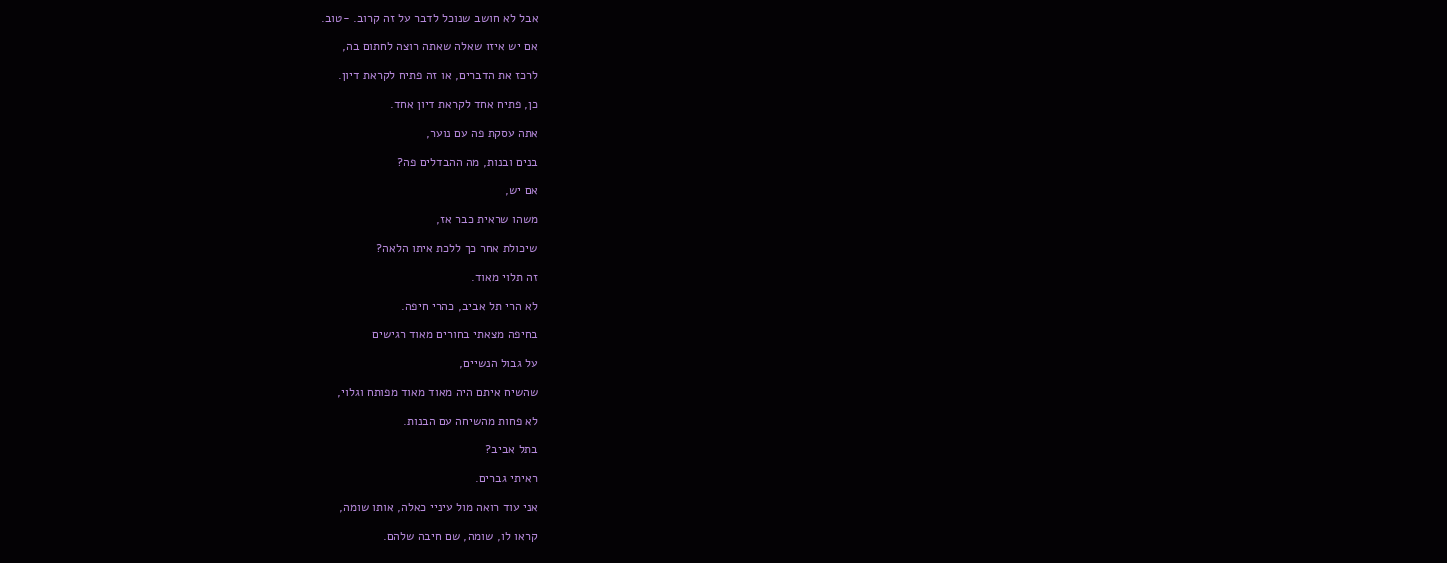אבל לא חושב שנוכל לדבר על זה קרוב. -טוב.

אם יש איזו שאלה שאתה רוצה לחתום בה,

לרכז את הדברים, או זה פתיח לקראת דיון.

כן, פתיח אחד לקראת דיון אחד.

אתה עסקת פה עם נוער,

בנים ובנות, מה ההבדלים פה?

אם יש,

משהו שראית כבר אז,

שיכולת אחר כך ללכת איתו הלאה?

זה תלוי מאוד.

לא הרי תל אביב, כהרי חיפה.

בחיפה מצאתי בחורים מאוד רגישים

על גבול הנשיים,

שהשיח איתם היה מאוד מאוד מפותח וגלוי,

לא פחות מהשיחה עם הבנות.

בתל אביב?

ראיתי גברים.

אני עוד רואה מול עיניי כאלה, אותו שומה,

קראו לו, שומה, שם חיבה שלהם.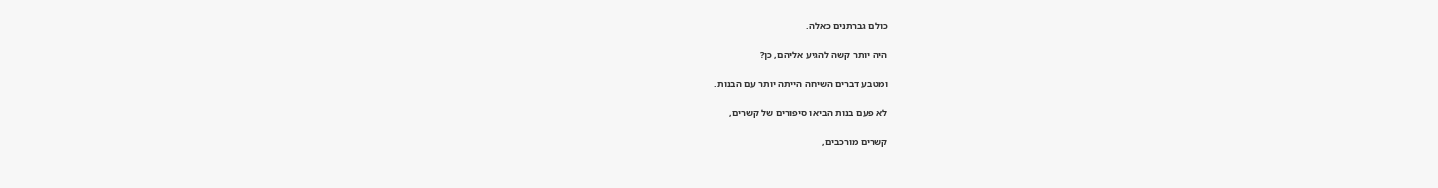כולם גברתנים כאלה.

היה יותר קשה להגיע אליהם, כן?

ומטבע דברים השיחה הייתה יותר עם הבנות.

לא פעם בנות הביאו סיפורים של קשרים,

קשרים מורכבים,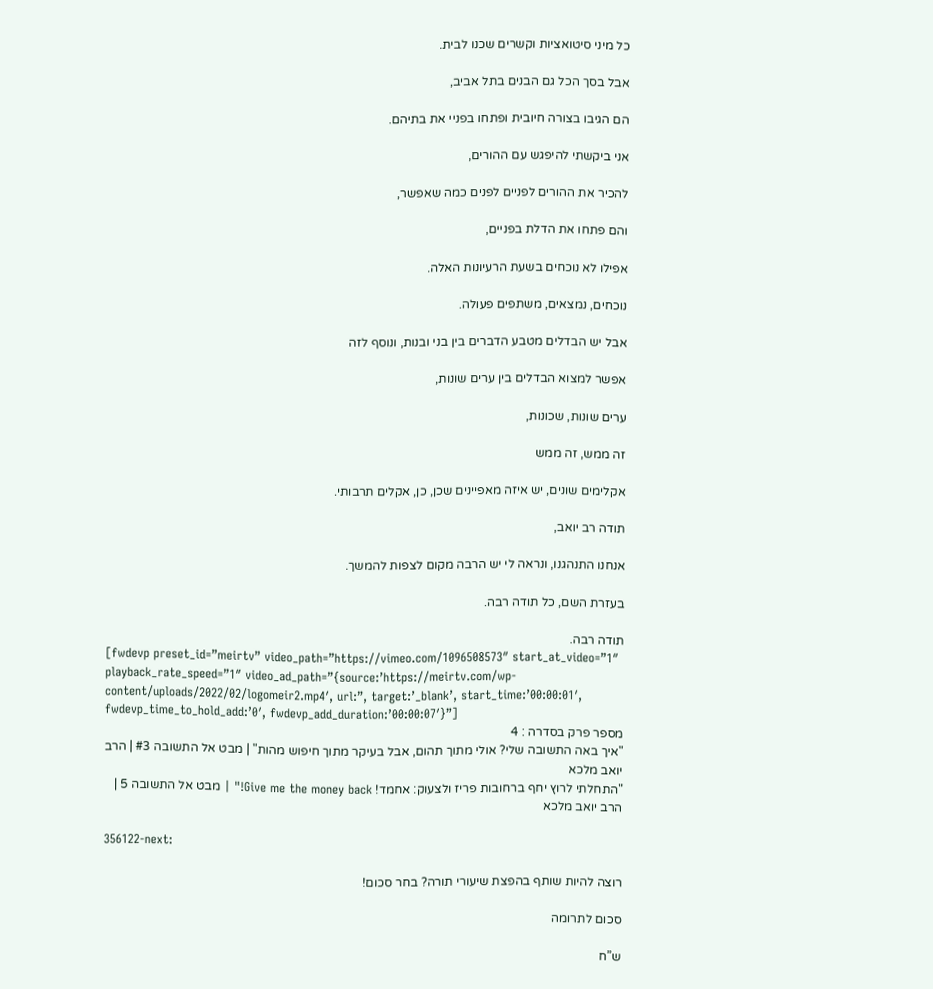כל מיני סיטואציות וקשרים שכנו לבית.

אבל בסך הכל גם הבנים בתל אביב,

הם הגיבו בצורה חיובית ופתחו בפניי את בתיהם.

אני ביקשתי להיפגש עם ההורים,

להכיר את ההורים לפניים לפנים כמה שאפשר,

והם פתחו את הדלת בפניים,

אפילו לא נוכחים בשעת הרעיונות האלה.

נוכחים, נמצאים, משתפים פעולה.

אבל יש הבדלים מטבע הדברים בין בני ובנות, ונוסף לזה

אפשר למצוא הבדלים בין ערים שונות,

ערים שונות, שכונות,

זה ממש, זה ממש

אקלימים שונים, יש איזה מאפיינים שכן, כן, אקלים תרבותי.

תודה רב יואב,

אנחנו התנהגנו, ונראה לי יש הרבה מקום לצפות להמשך.

בעזרת השם, כל תודה רבה.

תודה רבה.
[fwdevp preset_id=”meirtv” video_path=”https://vimeo.com/1096508573″ start_at_video=”1″ playback_rate_speed=”1″ video_ad_path=”{source:’https://meirtv.com/wp-content/uploads/2022/02/logomeir2.mp4′, url:”, target:’_blank’, start_time:’00:00:01′, fwdevp_time_to_hold_add:’0′, fwdevp_add_duration:’00:00:07′}”]
מספר פרק בסדרה : 4
"איך באה התשובה שלי? אולי מתוך תהום, אבל בעיקר מתוך חיפוש מהות" | מבט אל התשובה #3 | הרב יואב מלכא
"התחלתי לרוץ יחף ברחובות פריז ולצעוק: אחמד! Give me the money back!" | מבט אל התשובה 5 | הרב יואב מלכא

356122-next:

רוצה להיות שותף בהפצת שיעורי תורה? בחר סכום!

סכום לתרומה

ש”ח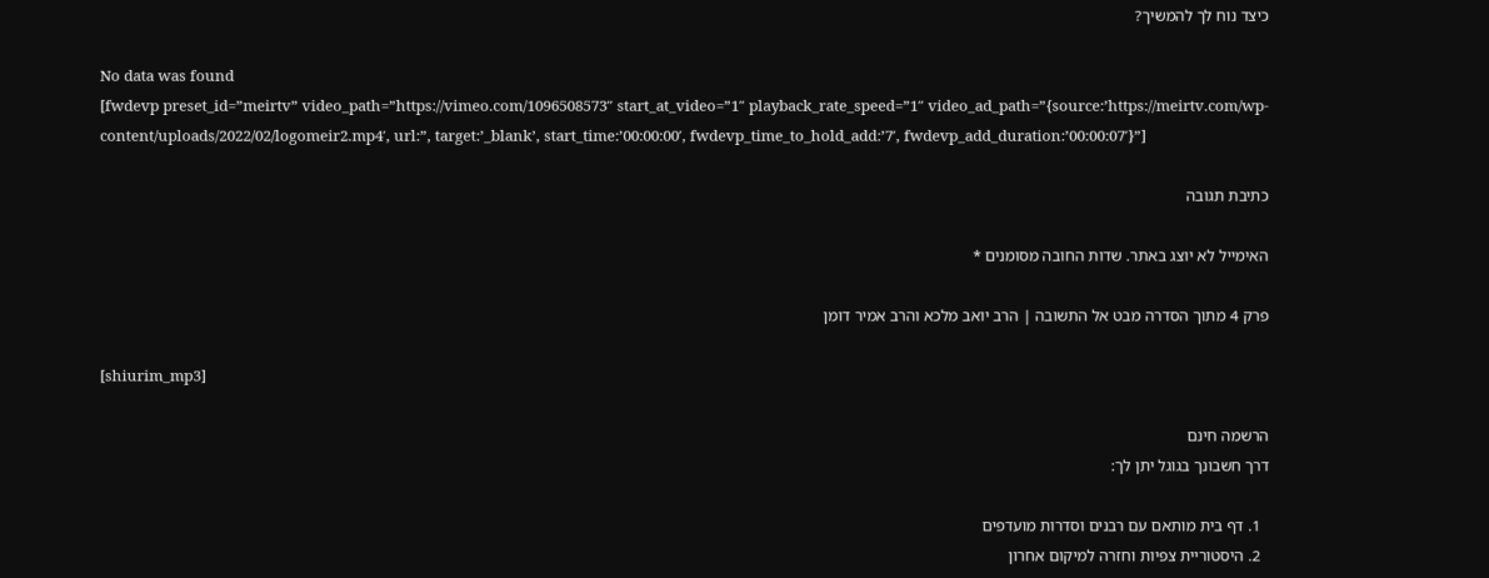כיצד נוח לך להמשיך?

No data was found
[fwdevp preset_id=”meirtv” video_path=”https://vimeo.com/1096508573″ start_at_video=”1″ playback_rate_speed=”1″ video_ad_path=”{source:’https://meirtv.com/wp-content/uploads/2022/02/logomeir2.mp4′, url:”, target:’_blank’, start_time:’00:00:00′, fwdevp_time_to_hold_add:’7′, fwdevp_add_duration:’00:00:07′}”]

כתיבת תגובה

האימייל לא יוצג באתר. שדות החובה מסומנים *

פרק 4 מתוך הסדרה מבט אל התשובה | הרב יואב מלכא והרב אמיר דומן

[shiurim_mp3]

הרשמה חינם
דרך חשבונך בגוגל יתן לך:

  1. דף בית מותאם עם רבנים וסדרות מועדפים
  2. היסטוריית צפיות וחזרה למיקום אחרון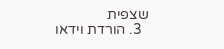שצפית
  3. הורדת וידאו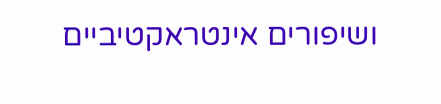ושיפורים אינטראקטיביים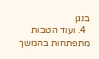בנגן
  4. ועוד הטבות מתפתחות בהמשך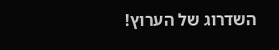השדרוג של הערוץ!